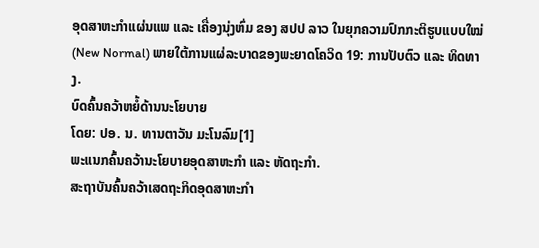ອຸດສາຫະກໍາແຜ່ນແພ ແລະ ເຄື່ອງນຸ່ງຫົ່ມ ຂອງ ສປປ ລາວ ໃນຍຸກຄວາມປົກກະຕິຮູບແບບໃໝ່ (New Normal) ພາຍໃຕ້ການແຜ່ລະບາດຂອງພະຍາດໂຄວິດ 19: ການປັບຕົວ ແລະ ທິດທາງ.
ບົດຄົ້ນຄວ້າຫຍໍ້ດ້ານນະໂຍບາຍ
ໂດຍ: ປອ. ນ. ທານຕາວັນ ມະໂນລົມ[1]
ພະແນກຄົ້ນຄວ້ານະໂຍບາຍອຸດສາຫະກໍາ ແລະ ຫັດຖະກໍາ.
ສະຖາບັນຄົ້ນຄວ້າເສດຖະກິດອຸດສາຫະກໍາ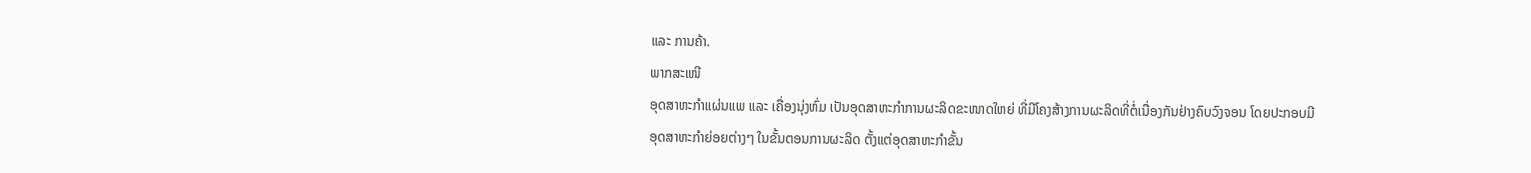ແລະ ການຄ້າ.
ພາກສະເໜີ
ອຸດສາຫະກໍາແຜ່ນແພ ແລະ ເຄື່ອງນຸ່ງຫົ່ມ ເປັນອຸດສາຫະກໍາການຜະລິດຂະໜາດໃຫຍ່ ທີ່ມີໂຄງສ້າງການຜະລິດທີ່ຕໍ່ເນື່ອງກັນຢ່າງຄົບວົງຈອນ ໂດຍປະກອບມີອຸດສາຫະກໍາຍ່ອຍຕ່າງໆ ໃນຂັ້ນຕອນການຜະລິດ ຕັ້ງແຕ່ອຸດສາຫະກໍາຂັ້ນ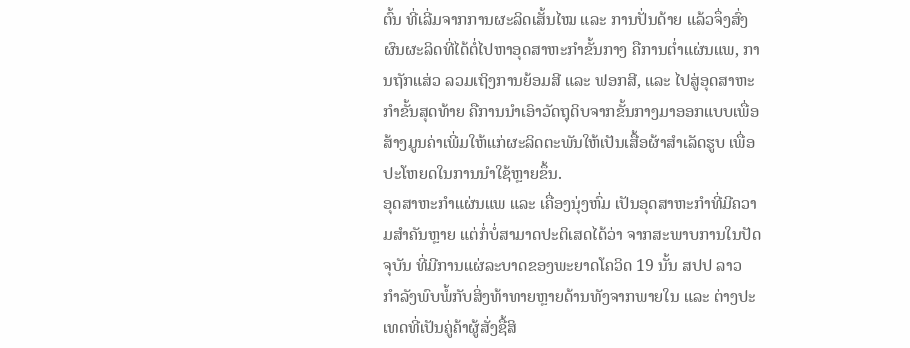ຕົ້ນ ທີ່ເລີ່ມຈາກການຜະລິດເສັ້ນໄໝ ແລະ ການປັ່ນດ້າຍ ແລ້ວຈຶ່ງສົ່ງຜົນຜະລິດທີ່ໄດ້ຕໍ່ໄປຫາອຸດສາຫະກໍາຂັ້ນກາງ ຄືການຕໍ່າແຜ່ນແພ, ການຖັກແສ່ວ ລວມເຖິງການຍ້ອມສີ ແລະ ຟອກສີ, ແລະ ໄປສູ່ອຸດສາຫະກໍາຂັ້ນສຸດທ້າຍ ຄືການນໍາເອົາວັດຖຸດິບຈາກຂັ້ນກາງມາອອກແບບເພື່ອສ້າງມູນຄ່າເພີ່ມໃຫ້ແກ່ຜະລິດຕະພັນໃຫ້ເປັນເສື້ອຜ້າສໍາເລັດຮູບ ເພື່ອປະໂຫຍດໃນການນໍາໃຊ້ຫຼາຍຂຶ້ນ.
ອຸດສາຫະກໍາແຜ່ນແພ ແລະ ເຄື່ອງນຸ່ງຫົ່ມ ເປັນອຸດສາຫະກໍາທີ່ມີຄວາມສໍາຄັນຫຼາຍ ແຕ່ກໍ່ບໍ່ສາມາດປະຕິເສດໄດ້ວ່າ ຈາກສະພາບການໃນປັດຈຸບັນ ທີ່ມີການແຜ່ລະບາດຂອງພະຍາດໂຄວິດ 19 ນັ້ນ ສປປ ລາວ ກໍາລັງພົບພໍ້ກັບສິ່ງທ້າທາຍຫຼາຍດ້ານທັງຈາກພາຍໃນ ແລະ ຕ່າງປະເທດທີ່ເປັນຄູ່ຄ້າຜູ້ສັ່ງຊື້ສິ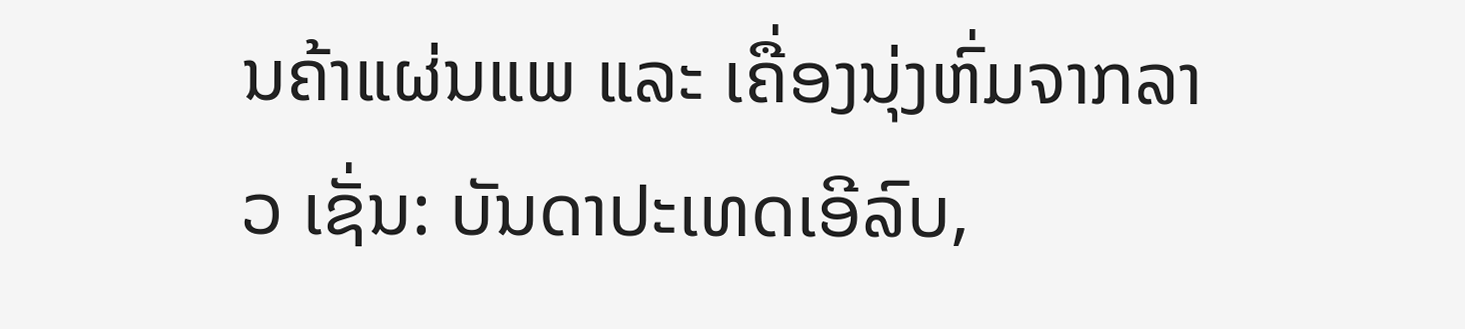ນຄ້າແຜ່ນແພ ແລະ ເຄື່ອງນຸ່ງຫົ່ມຈາກລາວ ເຊັ່ນ: ບັນດາປະເທດເອີລົບ,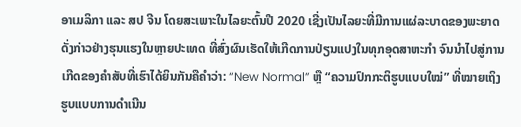ອາເມລິກາ ແລະ ສປ ຈີນ ໂດຍສະເພາະໃນໄລຍະຕົ້ນປີ 2020 ເຊີ່ງເປັນໄລຍະທີ່ມີການແຜ່ລະບາດຂອງພະຍາດດັ່ງກ່າວຢ່າງຮຸນແຮງໃນຫຼາຍປະເທດ ທີ່ສົ່ງຜົນເຮັດໃຫ້ເກີດການປ່ຽນແປງໃນທຸກອຸດສາຫະກໍາ ຈົນນໍາໄປສູ່ການເກີດຂອງຄໍາສັບທີ່ເຮົາໄດ້ຍິນກັນຄືຄໍາວ່າ: “New Normal” ຫຼື “ຄວາມປົກກະຕິຮູບແບບໃໝ່” ທີ່ໝາຍເຖິງ ຮູບແບບການດໍາເນີນ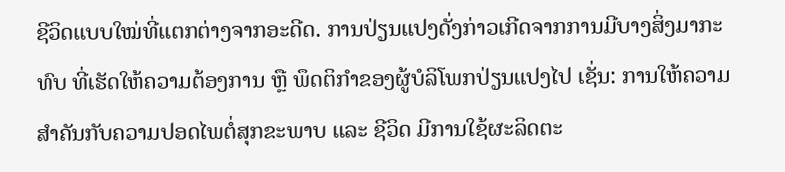ຊີວິດແບບໃໝ່ທີ່ແຕກຕ່າງຈາກອະດີດ. ການປ່ຽນແປງດັ່ງກ່າວເກີດຈາກການມີບາງສິ່ງມາກະທົບ ທີ່ເຮັດໃຫ້ຄວາມຕ້ອງການ ຫຼື ພຶດຕິກໍາຂອງຜູ້ບໍລິໂພກປ່ຽນແປງໄປ ເຊັ່ນ: ການໃຫ້ຄວາມສໍາຄັນກັບຄວາມປອດໄພຕໍ່ສຸກຂະພາບ ແລະ ຊີວິດ ມີການໃຊ້ຜະລິດຕະ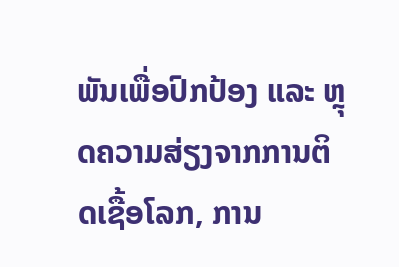ພັນເພື່ອປົກປ້ອງ ແລະ ຫຼຸດຄວາມສ່ຽງຈາກການຕິດເຊື້ອໂລກ, ການ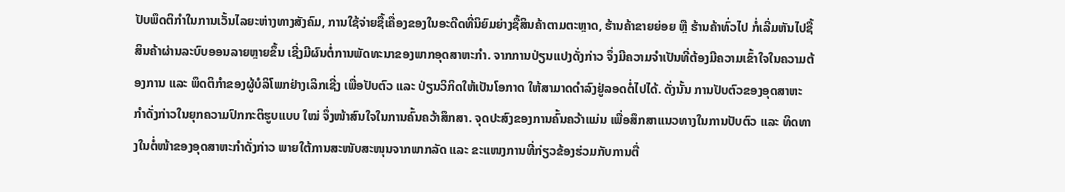ປັບພຶດຕິກໍາໃນການເວັ້ນໄລຍະຫ່າງທາງສັງຄົມ, ການໃຊ້ຈ່າຍຊື້ເຄື່ອງຂອງໃນອະດີດທີ່ນິຍົມຍ່າງຊື້ສິນຄ້າຕາມຕະຫຼາດ, ຮ້ານຄ້າຂາຍຍ່ອຍ ຫຼື ຮ້ານຄ້າທົ່ວໄປ ກໍ່ເລີ່ມຫັນໄປຊື້ສິນຄ້າຜ່ານລະບົບອອນລາຍຫຼາຍຂຶ້ນ ເຊີ່ງມີຜົນຕໍ່ການພັດທະນາຂອງພາກອຸດສາຫະກໍາ. ຈາກການປ່ຽນແປງດັ່ງກ່າວ ຈຶ່ງມີຄວາມຈໍາເປັນທີ່ຕ້ອງມີຄວາມເຂົ້າໃຈໃນຄວາມຕ້ອງການ ແລະ ພຶດຕິກໍາຂອງຜູ້ບໍລິໂພກຢ່າງເລິກເຊີ່ງ ເພື່ອປັບຕົວ ແລະ ປ່ຽນວິກິດໃຫ້ເປັນໂອກາດ ໃຫ້ສາມາດດໍາລົງຢູ່ລອດຕໍ່ໄປໄດ້. ດັ່ງນັ້ນ ການປັບຕົວຂອງອຸດສາຫະກໍາດັ່ງກ່າວໃນຍຸກຄວາມປົກກະຕິຮູບແບບ ໃໝ່ ຈຶ່ງໜ້າສົນໃຈໃນການຄົ້ນຄວ້າສຶກສາ. ຈຸດປະສົງຂອງການຄົ້ນຄວ້າແມ່ນ ເພື່ອສຶກສາແນວທາງໃນການປັບຕົວ ແລະ ທິດທາງໃນຕໍ່ໜ້າຂອງອຸດສາຫະກໍາດັ່ງກ່າວ ພາຍໃຕ້ການສະໜັບສະໜຸນຈາກພາກລັດ ແລະ ຂະແໜງການທີ່ກ່ຽວຂ້ອງຮ່ວມກັບການຕື່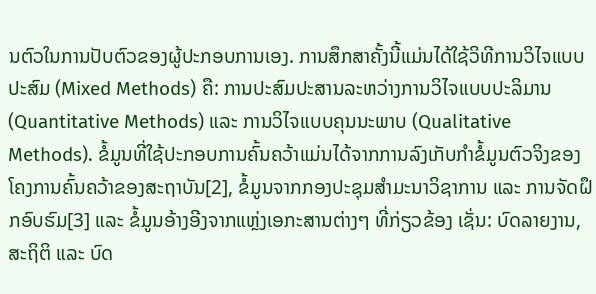ນຕົວໃນການປັບຕົວຂອງຜູ້ປະກອບການເອງ. ການສຶກສາຄັ້ງນີ້ແມ່ນໄດ້ໃຊ້ວິທີການວິໄຈແບບປະສົມ (Mixed Methods) ຄື: ການປະສົມປະສານລະຫວ່າງການວິໄຈແບບປະລິມານ (Quantitative Methods) ແລະ ການວິໄຈແບບຄຸນນະພາບ (Qualitative Methods). ຂໍ້ມູນທີ່ໃຊ້ປະກອບການຄົ້ນຄວ້າແມ່ນໄດ້ຈາກການລົງເກັບກໍາຂໍ້ມູນຕົວຈິງຂອງໂຄງການຄົ້ນຄວ້າຂອງສະຖາບັນ[2], ຂໍ້ມູນຈາກກອງປະຊຸມສໍາມະນາວິຊາການ ແລະ ການຈັດຝຶກອົບຮົມ[3] ແລະ ຂໍ້ມູນອ້າງອີງຈາກແຫຼ່ງເອກະສານຕ່າງໆ ທີ່ກ່ຽວຂ້ອງ ເຊັ່ນ: ບົດລາຍງານ, ສະຖິຕິ ແລະ ບົດ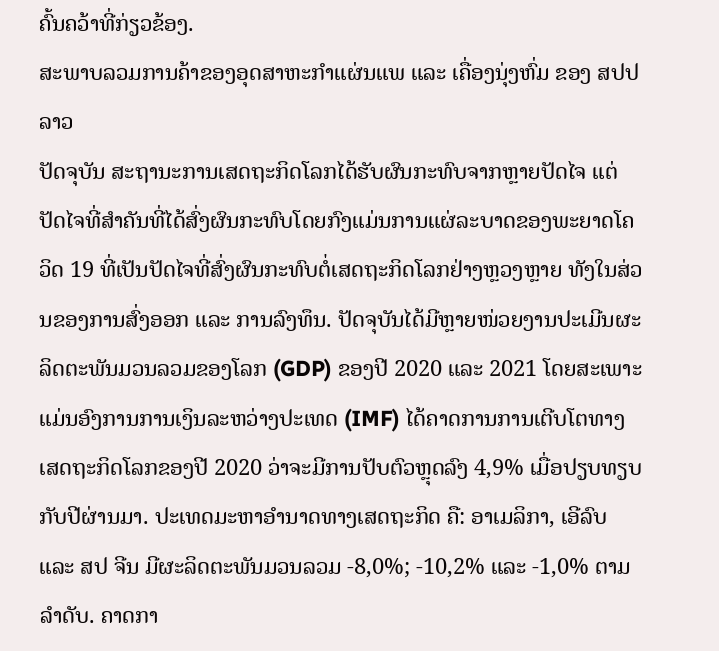ຄົ້ນຄວ້າທີ່ກ່ຽວຂ້ອງ.
ສະພາບລວມການຄ້າຂອງອຸດສາຫະກໍາແຜ່ນແພ ແລະ ເຄື່ອງນຸ່ງຫົ່ມ ຂອງ ສປປ ລາວ
ປັດຈຸບັນ ສະຖານະການເສດຖະກິດໂລກໄດ້ຮັບຜົນກະທົບຈາກຫຼາຍປັດໄຈ ແຕ່ປັດໄຈທີ່ສໍາຄັນທີ່ໄດ້ສົ່ງຜົນກະທົບໂດຍກົງແມ່ນການແຜ່ລະບາດຂອງພະຍາດໂຄວິດ 19 ທີ່ເປັນປັດໄຈທີ່ສົ່ງຜົນກະທົບຕໍ່ເສດຖະກິດໂລກຢ່າງຫຼວງຫຼາຍ ທັງໃນສ່ວນຂອງການສົ່ງອອກ ແລະ ການລົງທຶນ. ປັດຈຸບັນໄດ້ມີຫຼາຍໜ່ວຍງານປະເມີນຜະລິດຕະພັນມວນລວມຂອງໂລກ (GDP) ຂອງປີ 2020 ແລະ 2021 ໂດຍສະເພາະແມ່ນອົງການການເງິນລະຫວ່າງປະເທດ (IMF) ໄດ້ຄາດການການເຕີບໂຕທາງເສດຖະກິດໂລກຂອງປີ 2020 ວ່າຈະມີການປັບຕົວຫຼຸດລົງ 4,9% ເມື່ອປຽບທຽບກັບປີຜ່ານມາ. ປະເທດມະຫາອໍານາດທາງເສດຖະກິດ ຄື: ອາເມລິກາ, ເອີລົບ ແລະ ສປ ຈີນ ມີຜະລິດຕະພັນມວນລວມ -8,0%; -10,2% ແລະ -1,0% ຕາມລໍາດັບ. ຄາດກາ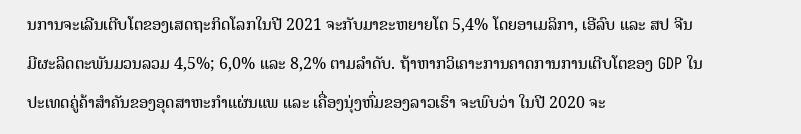ນການຈະເລີນເຕີບໂຕຂອງເສດຖະກິດໂລກໃນປີ 2021 ຈະກັບມາຂະຫຍາຍໂຕ 5,4% ໂດຍອາເມລິກາ, ເອີລົບ ແລະ ສປ ຈີນ ມີຜະລິດຕະພັນມວນລວມ 4,5%; 6,0% ແລະ 8,2% ຕາມລໍາດັບ. ຖ້າຫາກວິເຄາະການຄາດການການເຕີບໂຕຂອງ GDP ໃນປະເທດຄູ່ຄ້າສໍາຄັນຂອງອຸດສາຫະກໍາແຜ່ນແພ ແລະ ເຄື່ອງນຸ່ງຫົ່ມຂອງລາວເຮົາ ຈະພົບວ່າ ໃນປີ 2020 ຈະ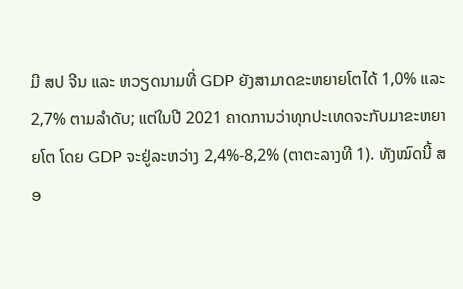ມີ ສປ ຈີນ ແລະ ຫວຽດນາມທີ່ GDP ຍັງສາມາດຂະຫຍາຍໂຕໄດ້ 1,0% ແລະ 2,7% ຕາມລໍາດັບ; ແຕ່ໃນປີ 2021 ຄາດການວ່າທຸກປະເທດຈະກັບມາຂະຫຍາຍໂຕ ໂດຍ GDP ຈະຢູ່ລະຫວ່າງ 2,4%-8,2% (ຕາຕະລາງທີ 1). ທັງໝົດນີ້ ສອ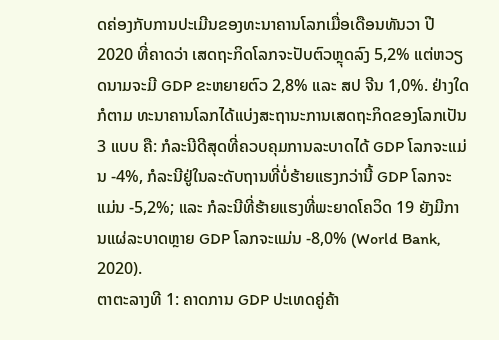ດຄ່ອງກັບການປະເມີນຂອງທະນາຄານໂລກເມື່ອເດືອນທັນວາ ປີ 2020 ທີ່ຄາດວ່າ ເສດຖະກິດໂລກຈະປັບຕົວຫຼຸດລົງ 5,2% ແຕ່ຫວຽດນາມຈະມີ GDP ຂະຫຍາຍຕົວ 2,8% ແລະ ສປ ຈີນ 1,0%. ຢ່າງໃດກໍຕາມ ທະນາຄານໂລກໄດ້ແບ່ງສະຖານະການເສດຖະກິດຂອງໂລກເປັນ 3 ແບບ ຄື: ກໍລະນີດີສຸດທີ່ຄວບຄຸມການລະບາດໄດ້ GDP ໂລກຈະແມ່ນ -4%, ກໍລະນີຢູ່ໃນລະດັບຖານທີ່ບໍ່ຮ້າຍແຮງກວ່ານີ້ GDP ໂລກຈະແມ່ນ -5,2%; ແລະ ກໍລະນີທີ່ຮ້າຍແຮງທີ່ພະຍາດໂຄວິດ 19 ຍັງມີການແຜ່ລະບາດຫຼາຍ GDP ໂລກຈະແມ່ນ -8,0% (World Bank, 2020).
ຕາຕະລາງທີ 1: ຄາດການ GDP ປະເທດຄູ່ຄ້າ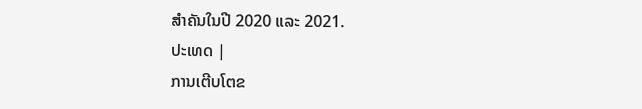ສໍາຄັນໃນປີ 2020 ແລະ 2021.
ປະເທດ |
ການເຕີບໂຕຂ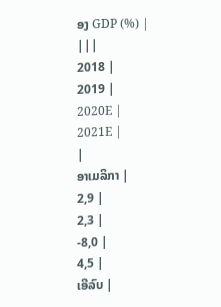ອງ GDP (%) |
|||
2018 |
2019 |
2020E |
2021E |
|
ອາເມລິກາ |
2,9 |
2,3 |
-8,0 |
4,5 |
ເອີລົບ |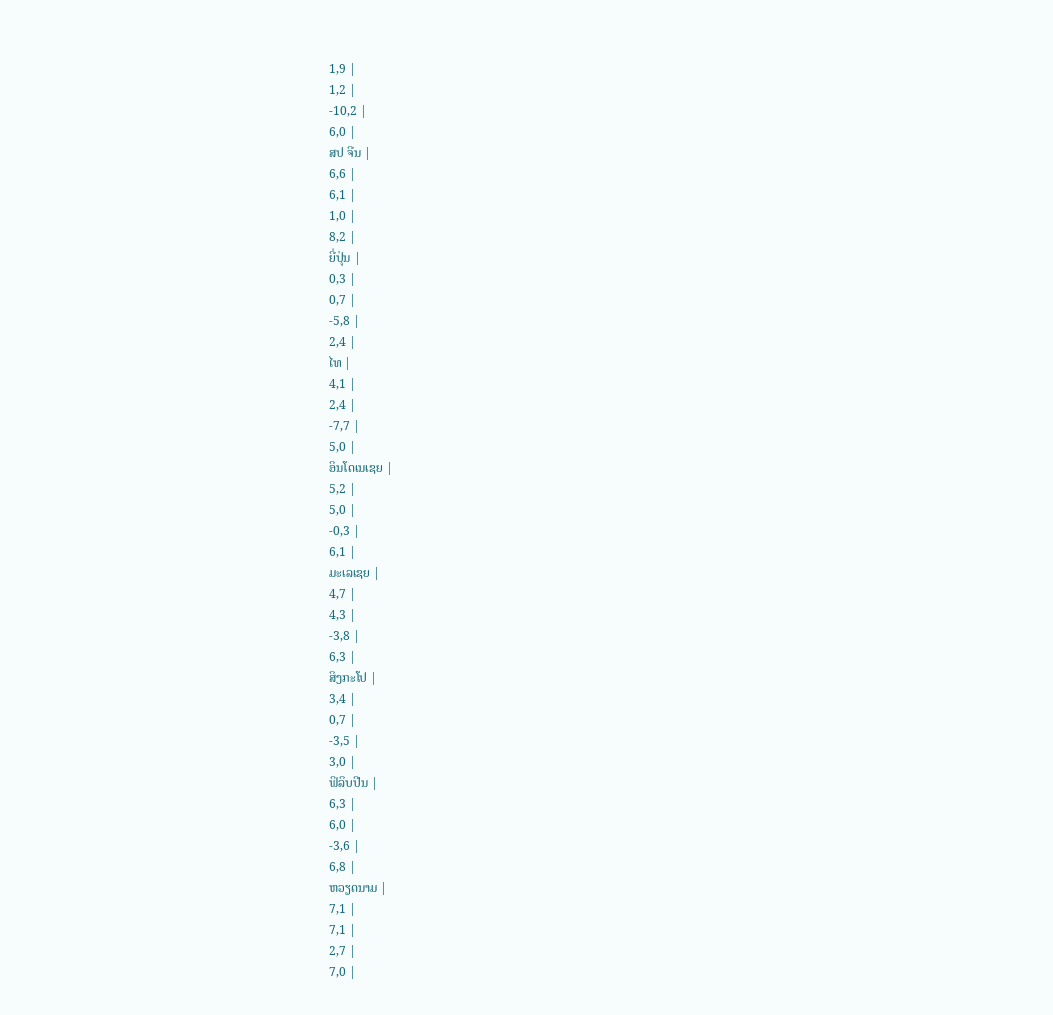1,9 |
1,2 |
-10,2 |
6,0 |
ສປ ຈີນ |
6,6 |
6,1 |
1,0 |
8,2 |
ຍີ່ປຸ່ນ |
0,3 |
0,7 |
-5,8 |
2,4 |
ໄທ |
4,1 |
2,4 |
-7,7 |
5,0 |
ອິນໂດເນເຊຍ |
5,2 |
5,0 |
-0,3 |
6,1 |
ມະເລເຊຍ |
4,7 |
4,3 |
-3,8 |
6,3 |
ສິງກະໂປ |
3,4 |
0,7 |
-3,5 |
3,0 |
ຟິລິບປີນ |
6,3 |
6,0 |
-3,6 |
6,8 |
ຫວຽດນາມ |
7,1 |
7,1 |
2,7 |
7,0 |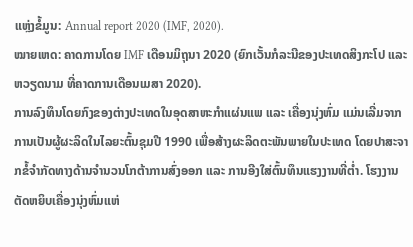ແຫຼ່ງຂໍ້ມູນ: Annual report 2020 (IMF, 2020).
ໝາຍເຫດ: ຄາດການໂດຍ IMF ເດືອນມິຖຸນາ 2020 (ຍົກເວັ້ນກໍລະນີຂອງປະເທດສິງກະໂປ ແລະ ຫວຽດນາມ ທີ່ຄາດການເດືອນເມສາ 2020).
ການລົງທຶນໂດຍກົງຂອງຕ່າງປະເທດໃນອຸດສາຫະກຳແຜ່ນແພ ແລະ ເຄື່ອງນຸ່ງຫົ່ມ ແມ່ນເລີ່ມຈາກການເປັນຜູ້ຜະລິດໃນໄລຍະຕົ້ນຊຸມປີ 1990 ເພື່ອສ້າງຜະລິດຕະພັນພາຍໃນປະເທດ ໂດຍປາສະຈາກຂໍ້ຈຳກັດທາງດ້ານຈຳນວນໂກຕ້າການສົ່ງອອກ ແລະ ການອີງໃສ່ຕົ້ນທຶນແຮງງານທີ່ຕໍ່າ. ໂຮງງານຕັດຫຍິບເຄື່ອງນຸ່ງຫົ່ມແຫ່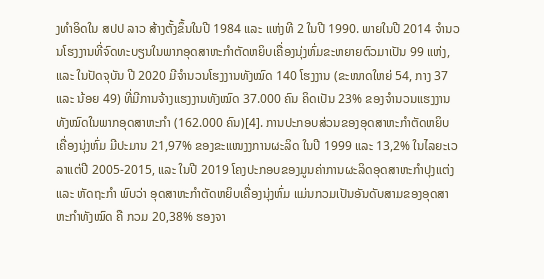ງທຳອິດໃນ ສປປ ລາວ ສ້າງຕັ້ງຂຶ້ນໃນປີ 1984 ແລະ ແຫ່ງທີ 2 ໃນປີ 1990. ພາຍໃນປີ 2014 ຈຳນວນໂຮງງານທີ່ຈົດທະບຽນໃນພາກອຸດສາຫະກຳຕັດຫຍິບເຄື່ອງນຸ່ງຫົ່ມຂະຫຍາຍຕົວມາເປັນ 99 ແຫ່ງ, ແລະ ໃນປັດຈຸບັນ ປີ 2020 ມີຈໍານວນໂຮງງານທັງໝົດ 140 ໂຮງງານ (ຂະໜາດໃຫຍ່ 54, ກາງ 37 ແລະ ນ້ອຍ 49) ທີ່ມີການຈ້າງແຮງງານທັງໝົດ 37.000 ຄົນ ຄິດເປັນ 23% ຂອງຈໍານວນແຮງງານທັງໝົດໃນພາກອຸດສາຫະກໍາ (162.000 ຄົນ)[4]. ການປະກອບສ່ວນຂອງອຸດສາຫະກຳຕັດຫຍິບເຄື່ອງນຸ່ງຫົ່ມ ມີປະມານ 21,97% ຂອງຂະແໜງງການຜະລິດ ໃນປີ 1999 ແລະ 13,2% ໃນໄລຍະເວລາແຕ່ປີ 2005-2015, ແລະ ໃນປີ 2019 ໂຄງປະກອບຂອງມູນຄ່າການຜະລິດອຸດສາຫະກໍາປຸງແຕ່ງ ແລະ ຫັດຖະກໍາ ພົບວ່າ ອຸດສາຫະກໍາຕັດຫຍິບເຄື່ອງນຸ່ງຫົ່ມ ແມ່ນກວມເປັນອັນດັບສາມຂອງອຸດສາຫະກໍາທັງໝົດ ຄື ກວມ 20,38% ຮອງຈາ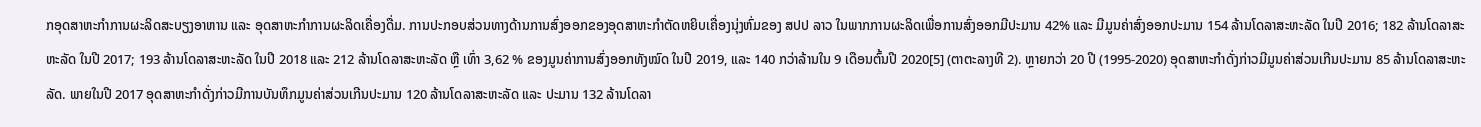ກອຸດສາຫະກໍາການຜະລິດສະບຽງອາຫານ ແລະ ອຸດສາຫະກໍາການຜະລິດເຄື່ອງດື່ມ. ການປະກອບສ່ວນທາງດ້ານການສົ່ງອອກຂອງອຸດສາຫະກໍາຕັດຫຍິບເຄື່ອງນຸ່ງຫົ່ມຂອງ ສປປ ລາວ ໃນພາກການຜະລິດເພື່ອການສົ່ງອອກມີປະມານ 42% ແລະ ມີມູນຄ່າສົ່ງອອກປະມານ 154 ລ້ານໂດລາສະຫະລັດ ໃນປີ 2016; 182 ລ້ານໂດລາສະຫະລັດ ໃນປີ 2017; 193 ລ້ານໂດລາສະຫະລັດ ໃນປີ 2018 ແລະ 212 ລ້ານໂດລາສະຫະລັດ ຫຼື ເທົ່າ 3,62 % ຂອງມູນຄ່າການສົ່ງອອກທັງໝົດ ໃນປີ 2019, ແລະ 140 ກວ່າລ້ານໃນ 9 ເດືອນຕົ້ນປີ 2020[5] (ຕາຕະລາງທີ 2). ຫຼາຍກວ່າ 20 ປີ (1995-2020) ອຸດສາຫະກຳດັ່ງກ່າວມີມູນຄ່າສ່ວນເກີນປະມານ 85 ລ້ານໂດລາສະຫະລັດ. ພາຍໃນປີ 2017 ອຸດສາຫະກຳດັ່ງກ່າວມີການບັນທຶກມູນຄ່າສ່ວນເກີນປະມານ 120 ລ້ານໂດລາສະຫະລັດ ແລະ ປະມານ 132 ລ້ານໂດລາ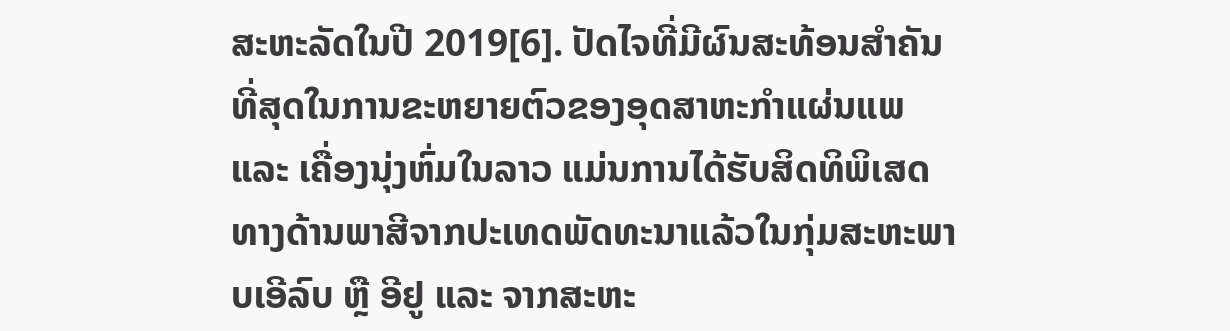ສະຫະລັດໃນປີ 2019[6]. ປັດໄຈທີ່ມີຜົນສະທ້ອນສຳຄັນທີ່ສຸດໃນການຂະຫຍາຍຕົວຂອງອຸດສາຫະກຳແຜ່ນແພ ແລະ ເຄື່ອງນຸ່ງຫົ່ມໃນລາວ ແມ່ນການໄດ້ຮັບສິດທິພິເສດທາງດ້ານພາສີຈາກປະເທດພັດທະນາແລ້ວໃນກຸ່ມສະຫະພາບເອີລົບ ຫຼື ອີຢູ ແລະ ຈາກສະຫະ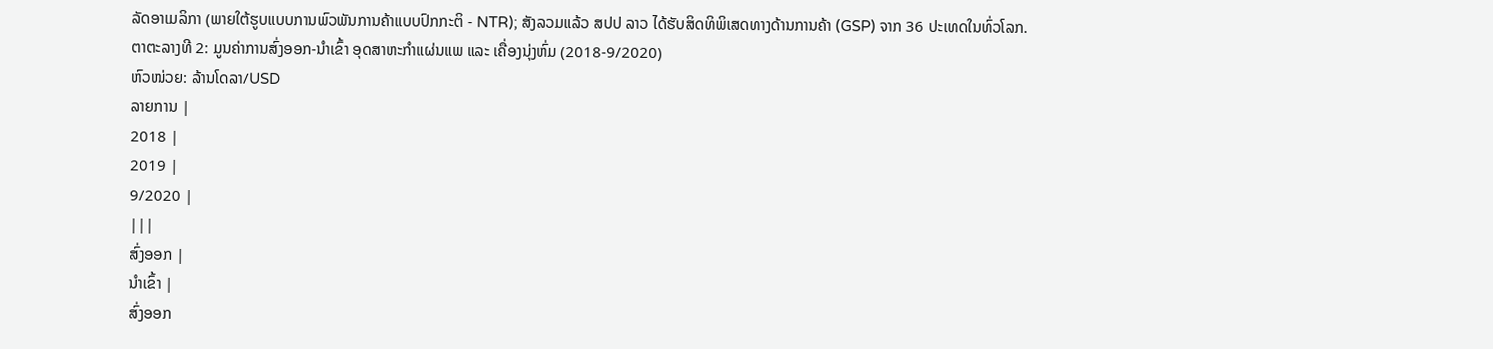ລັດອາເມລິກາ (ພາຍໃຕ້ຮູບແບບການພົວພັນການຄ້າແບບປົກກະຕິ - NTR); ສັງລວມແລ້ວ ສປປ ລາວ ໄດ້ຮັບສິດທິພິເສດທາງດ້ານການຄ້າ (GSP) ຈາກ 36 ປະເທດໃນທົ່ວໂລກ.
ຕາຕະລາງທີ 2: ມູນຄ່າການສົ່ງອອກ-ນໍາເຂົ້າ ອຸດສາຫະກໍາແຜ່ນແພ ແລະ ເຄື່ອງນຸ່ງຫົ່ມ (2018-9/2020)
ຫົວໜ່ວຍ: ລ້ານໂດລາ/USD
ລາຍການ |
2018 |
2019 |
9/2020 |
|||
ສົ່ງອອກ |
ນໍາເຂົ້າ |
ສົ່ງອອກ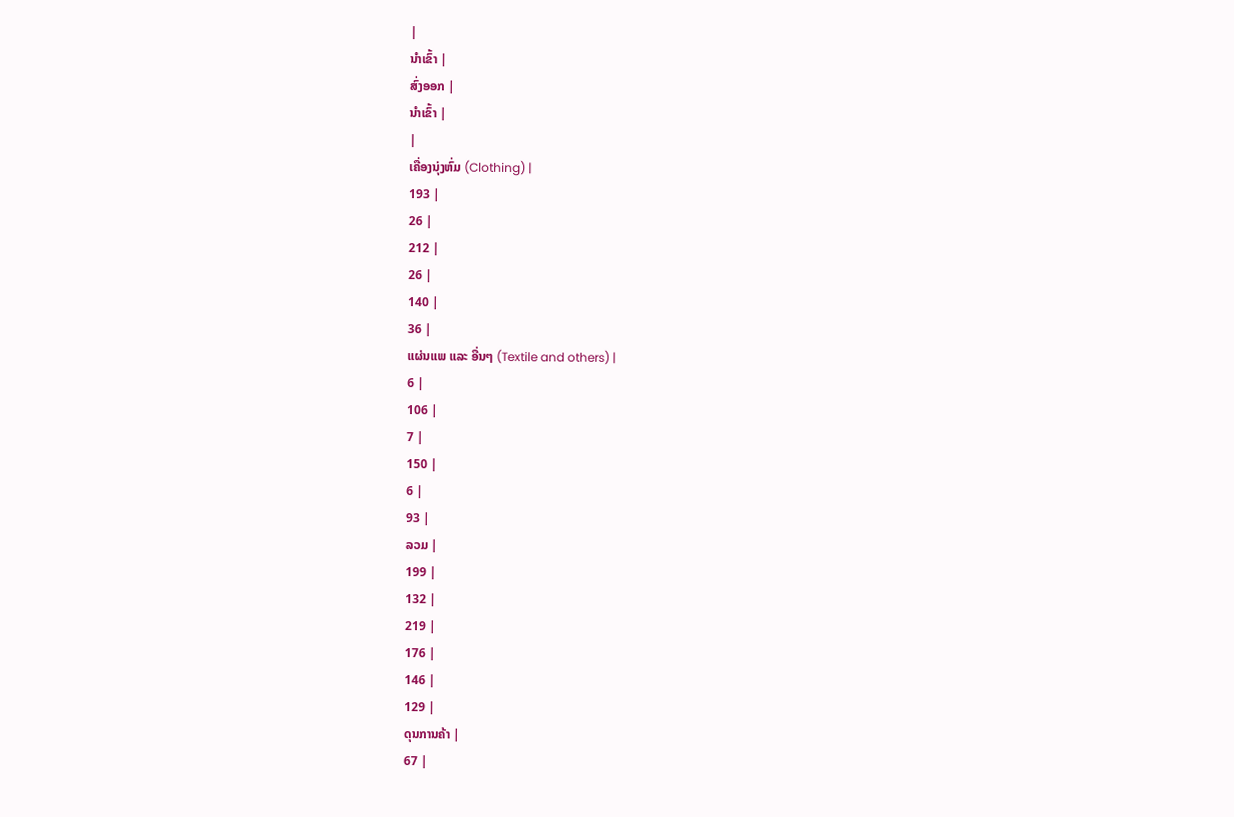|
ນໍາເຂົ້າ |
ສົ່ງອອກ |
ນໍາເຂົ້າ |
|
ເຄື່ອງນຸ່ງຫົ່ມ (Clothing) |
193 |
26 |
212 |
26 |
140 |
36 |
ແຜ່ນແພ ແລະ ອື່ນໆ (Textile and others) |
6 |
106 |
7 |
150 |
6 |
93 |
ລວມ |
199 |
132 |
219 |
176 |
146 |
129 |
ດຸນການຄ້າ |
67 |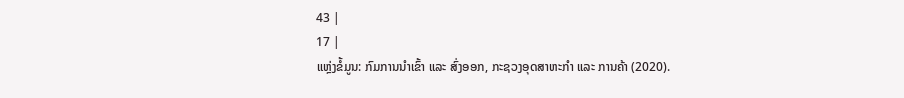43 |
17 |
ແຫຼ່ງຂໍ້ມູນ: ກົມການນໍາເຂົ້າ ແລະ ສົ່ງອອກ, ກະຊວງອຸດສາຫະກໍາ ແລະ ການຄ້າ (2020).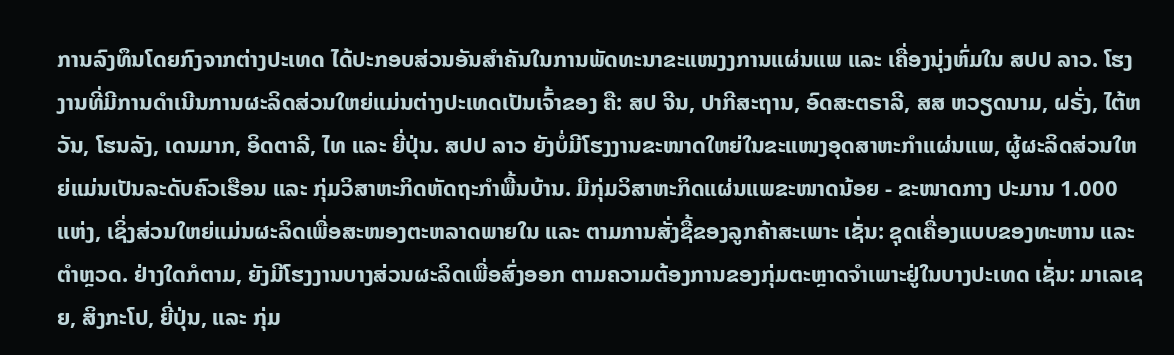ການລົງທຶນໂດຍກົງຈາກຕ່າງປະເທດ ໄດ້ປະກອບສ່ວນອັນສຳຄັນໃນການພັດທະນາຂະແໜງງການແຜ່ນແພ ແລະ ເຄື່ອງນຸ່ງຫົ່ມໃນ ສປປ ລາວ. ໂຮງງານທີ່ມີການດຳເນີນການຜະລິດສ່ວນໃຫຍ່ແມ່ນຕ່າງປະເທດເປັນເຈົ້າຂອງ ຄື: ສປ ຈີນ, ປາກີສະຖານ, ອົດສະຕຣາລີ, ສສ ຫວຽດນາມ, ຝຣັ່ງ, ໄຕ້ຫວັນ, ໂຮນລັງ, ເດນມາກ, ອິດຕາລີ, ໄທ ແລະ ຍີ່ປຸ່ນ. ສປປ ລາວ ຍັງບໍ່ມີໂຮງງານຂະໜາດໃຫຍ່ໃນຂະແໜງອຸດສາຫະກຳແຜ່ນແພ, ຜູ້ຜະລິດສ່ວນໃຫຍ່ແມ່ນເປັນລະດັບຄົວເຮືອນ ແລະ ກຸ່ມວິສາຫະກິດຫັດຖະກຳພື້ນບ້ານ. ມີກຸ່ມວິສາຫະກິດແຜ່ນແພຂະໜາດນ້ອຍ - ຂະໜາດກາງ ປະມານ 1.000 ແຫ່ງ, ເຊິ່ງສ່ວນໃຫຍ່ແມ່ນຜະລິດເພື່ອສະໜອງຕະຫລາດພາຍໃນ ແລະ ຕາມການສັ່ງຊື້ຂອງລູກຄ້າສະເພາະ ເຊັ່ນ: ຊຸດເຄື່ອງແບບຂອງທະຫານ ແລະ ຕຳຫຼວດ. ຢ່າງໃດກໍຕາມ, ຍັງມີໂຮງງານບາງສ່ວນຜະລິດເພື່ອສົ່ງອອກ ຕາມຄວາມຕ້ອງການຂອງກຸ່ມຕະຫຼາດຈຳເພາະຢູ່ໃນບາງປະເທດ ເຊັ່ນ: ມາເລເຊຍ, ສິງກະໂປ, ຍີ່ປຸ່ນ, ແລະ ກຸ່ມ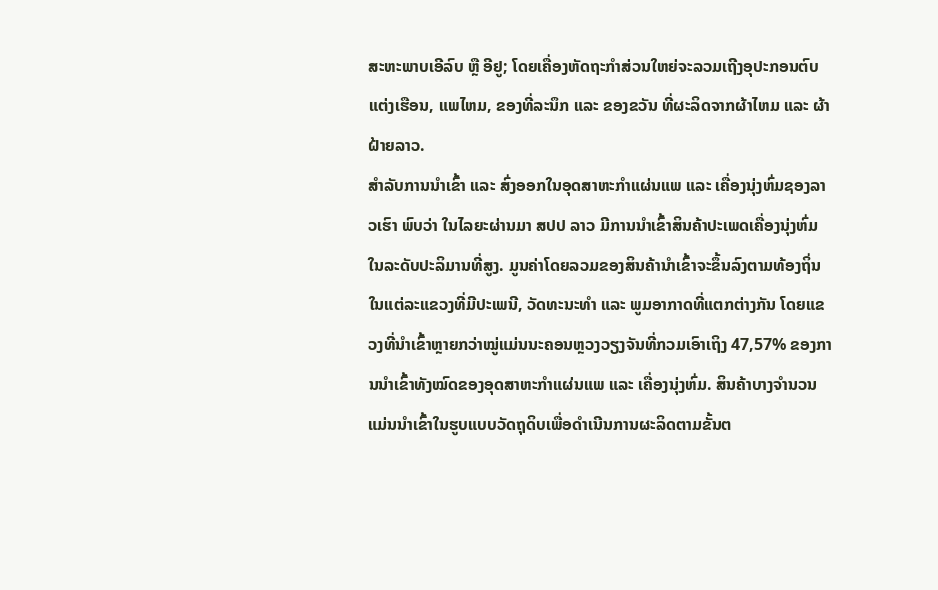ສະຫະພາບເອີລົບ ຫຼື ອີຢູ; ໂດຍເຄື່ອງຫັດຖະກໍາສ່ວນໃຫຍ່ຈະລວມເຖີງອຸປະກອນຕົບແຕ່ງເຮືອນ, ແພໄຫມ, ຂອງທີ່ລະນຶກ ແລະ ຂອງຂວັນ ທີ່ຜະລິດຈາກຜ້າໄຫມ ແລະ ຜ້າຝ້າຍລາວ.
ສໍາລັບການນໍາເຂົ້າ ແລະ ສົ່ງອອກໃນອຸດສາຫະກໍາແຜ່ນແພ ແລະ ເຄື່ອງນຸ່ງຫົ່ມຊອງລາວເຮົາ ພົບວ່າ ໃນໄລຍະຜ່ານມາ ສປປ ລາວ ມີການນຳເຂົ້າສິນຄ້າປະເພດເຄື່ອງນຸ່ງຫົ່ມໃນລະດັບປະລິມານທີ່ສູງ. ມູນຄ່າໂດຍລວມຂອງສິນຄ້ານຳເຂົ້າຈະຂຶ້ນລົງຕາມທ້ອງຖິ່ນໃນແຕ່ລະແຂວງທີ່ມີປະເພນີ, ວັດທະນະທໍາ ແລະ ພູມອາກາດທີ່ແຕກຕ່າງກັນ ໂດຍແຂວງທີ່ນໍາເຂົ້າຫຼາຍກວ່າໝູ່ແມ່ນນະຄອນຫຼວງວຽງຈັນທີ່ກວມເອົາເຖິງ 47,57% ຂອງການນໍາເຂົ້າທັງໝົດຂອງອຸດສາຫະກໍາແຜ່ນແພ ແລະ ເຄື່ອງນຸ່ງຫົ່ມ. ສິນຄ້າບາງຈຳນວນແມ່ນນຳເຂົ້າໃນຮູບແບບວັດຖຸດິບເພື່ອດຳເນີນການຜະລິດຕາມຂັ້ນຕ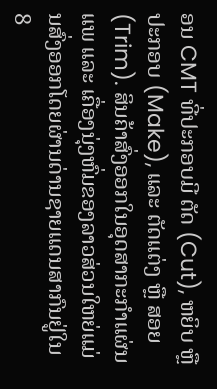ອນ CMT ທີ່ປະກອບມີ ຕັດ (Cut), ຫຍິບ ຫຼື ປະກອບ (Make), ແລະ ຕັດແຕ່ງ ຫຼື ສອຍ (Trim). ສິນຄ້າສົ່ງອອກໃນອຸດສາກະກຳແຜ່ນແພ ແລະ ເຄື່ອງນຸ່ງຫົ່ມຂອງລາວສ່ວນໃຫຍ່ແມ່ນສົ່ງອອກໂດຍຜ່ານດ່ານຊາຍແດນສາກົນຢູ່ໃນ 8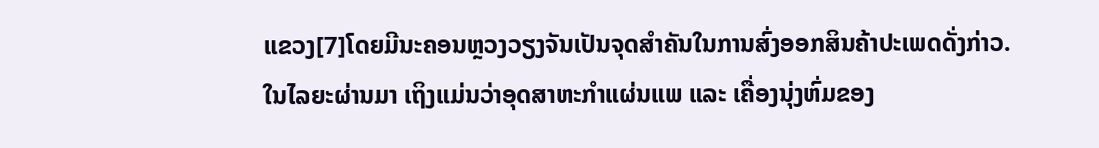ແຂວງ[7]ໂດຍມີນະຄອນຫຼວງວຽງຈັນເປັນຈຸດສຳຄັນໃນການສົ່ງອອກສິນຄ້າປະເພດດັ່ງກ່າວ.
ໃນໄລຍະຜ່ານມາ ເຖິງແມ່ນວ່າອຸດສາຫະກໍາແຜ່ນແພ ແລະ ເຄື່ອງນຸ່ງຫົ່ມຂອງ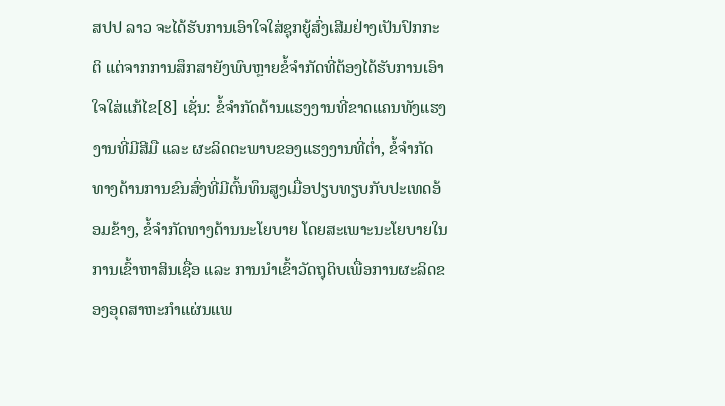ສປປ ລາວ ຈະໄດ້ຮັບການເອົາໃຈໃສ່ຊຸກຍູ້ສົ່ງເສີມຢ່າງເປັນປົກກະຕິ ແຕ່ຈາກການສຶກສາຍັງພົບຫຼາຍຂໍ້ຈໍາກັດທີ່ຕ້ອງໄດ້ຮັບການເອົາໃຈໃສ່ແກ້ໄຂ[8] ເຊັ່ນ: ຂໍ້ຈໍາກັດດ້ານແຮງງານທີ່ຂາດແຄນທັງແຮງງານທີ່ມີສີມື ແລະ ຜະລິດຕະພາບຂອງແຮງງານທີ່ຕໍ່າ, ຂໍ້ຈໍາກັດທາງດ້ານການຂົນສົ່ງທີ່ມີຕົ້ນທຶນສູງເມື່ອປຽບທຽບກັບປະເທດອ້ອມຂ້າງ, ຂໍ້ຈໍາກັດທາງດ້ານນະໂຍບາຍ ໂດຍສະເພາະນະໂຍບາຍໃນການເຂົ້າຫາສິນເຊື່ອ ແລະ ການນໍາເຂົ້າວັດຖຸດິບເພື່ອການຜະລິດຂອງອຸດສາຫະກໍາແຜ່ນແພ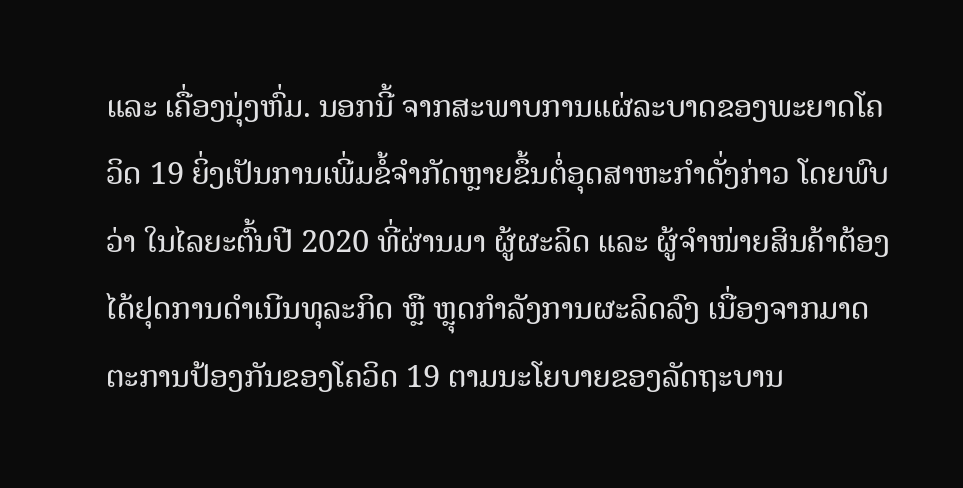ແລະ ເຄື່ອງນຸ່ງຫົ່ມ. ນອກນີ້ ຈາກສະພາບການແຜ່ລະບາດຂອງພະຍາດໂຄວິດ 19 ຍິ່ງເປັນການເພີ່ມຂໍ້ຈໍາກັດຫຼາຍຂຶ້ນຕໍ່ອຸດສາຫະກໍາດັ່ງກ່າວ ໂດຍພົບວ່າ ໃນໄລຍະຕົ້ນປີ 2020 ທີ່ຜ່ານມາ ຜູ້ຜະລິດ ແລະ ຜູ້ຈໍາໜ່າຍສິນຄ້າຕ້ອງໄດ້ຢຸດການດໍາເນີນທຸລະກິດ ຫຼື ຫຼຸດກໍາລັງການຜະລິດລົງ ເນື່ອງຈາກມາດຕະການປ້ອງກັນຂອງໂຄວິດ 19 ຕາມນະໂຍບາຍຂອງລັດຖະບານ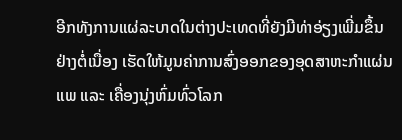ອີກທັງການແຜ່ລະບາດໃນຕ່າງປະເທດທີ່ຍັງມີທ່າອ່ຽງເພີ່ມຂຶ້ນຢ່າງຕໍ່ເນື່ອງ ເຮັດໃຫ້ມູນຄ່າການສົ່ງອອກຂອງອຸດສາຫະກໍາແຜ່ນແພ ແລະ ເຄື່ອງນຸ່ງຫົ່ມທົ່ວໂລກ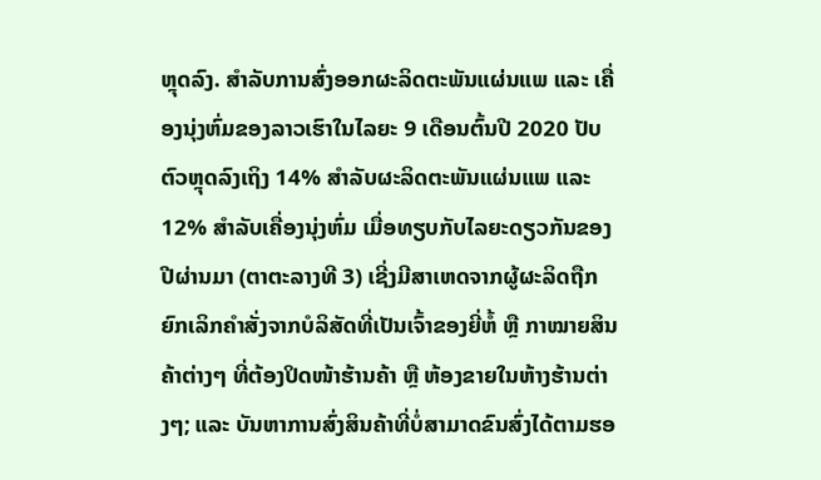ຫຼຸດລົງ. ສໍາລັບການສົ່ງອອກຜະລິດຕະພັນແຜ່ນແພ ແລະ ເຄື່ອງນຸ່ງຫົ່ມຂອງລາວເຮົາໃນໄລຍະ 9 ເດືອນຕົ້ນປີ 2020 ປັບຕົວຫຼຸດລົງເຖິງ 14% ສໍາລັບຜະລິດຕະພັນແຜ່ນແພ ແລະ 12% ສໍາລັບເຄື່ອງນຸ່ງຫົ່ມ ເມື່ອທຽບກັບໄລຍະດຽວກັນຂອງປີຜ່ານມາ (ຕາຕະລາງທີ 3) ເຊີ່ງມີສາເຫດຈາກຜູ້ຜະລິດຖືກຍົກເລິກຄໍາສັ່ງຈາກບໍລິສັດທີ່ເປັນເຈົ້າຂອງຍີ່ຫໍ້ ຫຼື ກາໝາຍສິນຄ້າຕ່າງໆ ທີ່ຕ້ອງປິດໜ້າຮ້ານຄ້າ ຫຼື ຫ້ອງຂາຍໃນຫ້າງຮ້ານຕ່າງໆ; ແລະ ບັນຫາການສົ່ງສິນຄ້າທີ່ບໍ່ສາມາດຂົນສົ່ງໄດ້ຕາມຮອ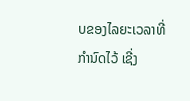ບຂອງໄລຍະເວລາທີ່ກໍານົດໄວ້ ເຊີ່ງ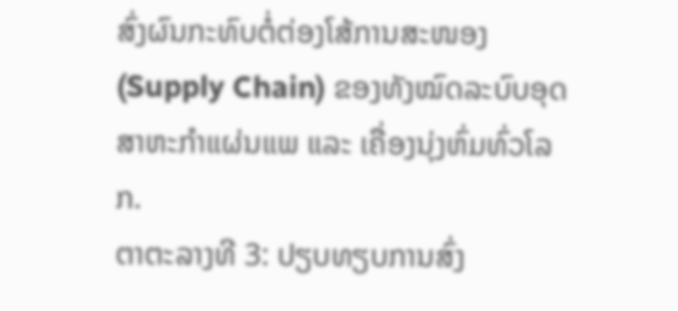ສົ່ງຜົນກະທົບຕໍ່ຕ່ອງໂສ້ການສະໜອງ (Supply Chain) ຂອງທັງໝົດລະບົບອຸດສາຫະກໍາແຜ່ນແພ ແລະ ເຄື່ອງນຸ່ງຫົ່ມທົ່ວໂລກ.
ຕາຕະລາງທີ 3: ປຽບທຽບການສົ່ງ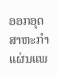ອອກອຸດສາຫະກໍາແຜ່ນແພ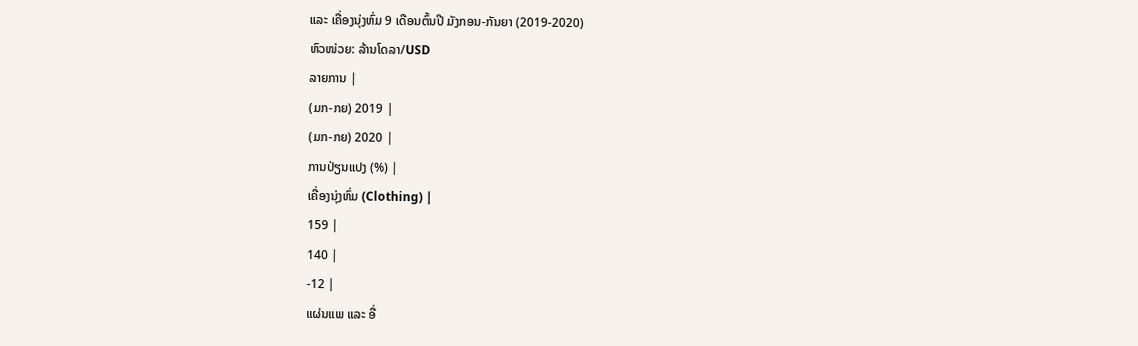ແລະ ເຄື່ອງນຸ່ງຫົ່ມ 9 ເດືອນຕົ້ນປີ ມັງກອນ-ກັນຍາ (2019-2020)
ຫົວໜ່ວຍ: ລ້ານໂດລາ/USD
ລາຍການ |
(ມກ-ກຍ) 2019 |
(ມກ-ກຍ) 2020 |
ການປ່ຽນແປງ (%) |
ເຄື່ອງນຸ່ງຫົ່ມ (Clothing) |
159 |
140 |
-12 |
ແຜ່ນແພ ແລະ ອື່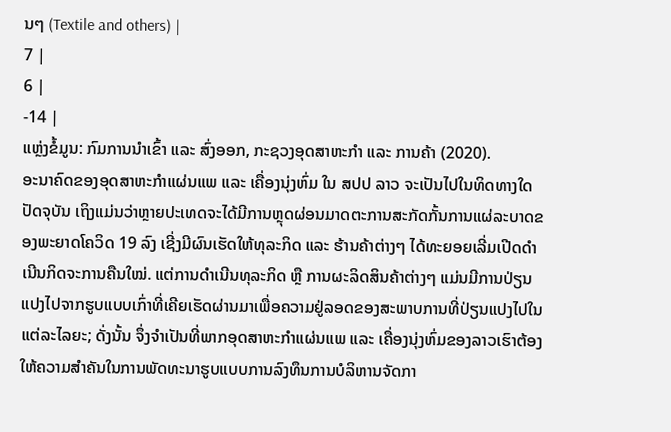ນໆ (Textile and others) |
7 |
6 |
-14 |
ແຫຼ່ງຂໍ້ມູນ: ກົມການນໍາເຂົ້າ ແລະ ສົ່ງອອກ, ກະຊວງອຸດສາຫະກໍາ ແລະ ການຄ້າ (2020).
ອະນາຄົດຂອງອຸດສາຫະກໍາແຜ່ນແພ ແລະ ເຄື່ອງນຸ່ງຫົ່ມ ໃນ ສປປ ລາວ ຈະເປັນໄປໃນທິດທາງໃດ
ປັດຈຸບັນ ເຖິງແມ່ນວ່າຫຼາຍປະເທດຈະໄດ້ມີການຫຼຸດຜ່ອນມາດຕະການສະກັດກັ້ນການແຜ່ລະບາດຂອງພະຍາດໂຄວິດ 19 ລົງ ເຊີ່ງມີຜົນເຮັດໃຫ້ທຸລະກິດ ແລະ ຮ້ານຄ້າຕ່າງໆ ໄດ້ທະຍອຍເລີ່ມເປີດດໍາເນີນກິດຈະການຄືນໃໝ່. ແຕ່ການດໍາເນີນທຸລະກິດ ຫຼື ການຜະລິດສິນຄ້າຕ່າງໆ ແມ່ນມີການປ່ຽນແປງໄປຈາກຮູບແບບເກົ່າທີ່ເຄີຍເຮັດຜ່ານມາເພື່ອຄວາມຢູ່ລອດຂອງສະພາບການທີ່ປ່ຽນແປງໄປໃນແຕ່ລະໄລຍະ; ດັ່ງນັ້ນ ຈຶ່ງຈໍາເປັນທີ່ພາກອຸດສາຫະກໍາແຜ່ນແພ ແລະ ເຄື່ອງນຸ່ງຫົ່ມຂອງລາວເຮົາຕ້ອງໃຫ້ຄວາມສໍາຄັນໃນການພັດທະນາຮູບແບບການລົງທຶນການບໍລິຫານຈັດກາ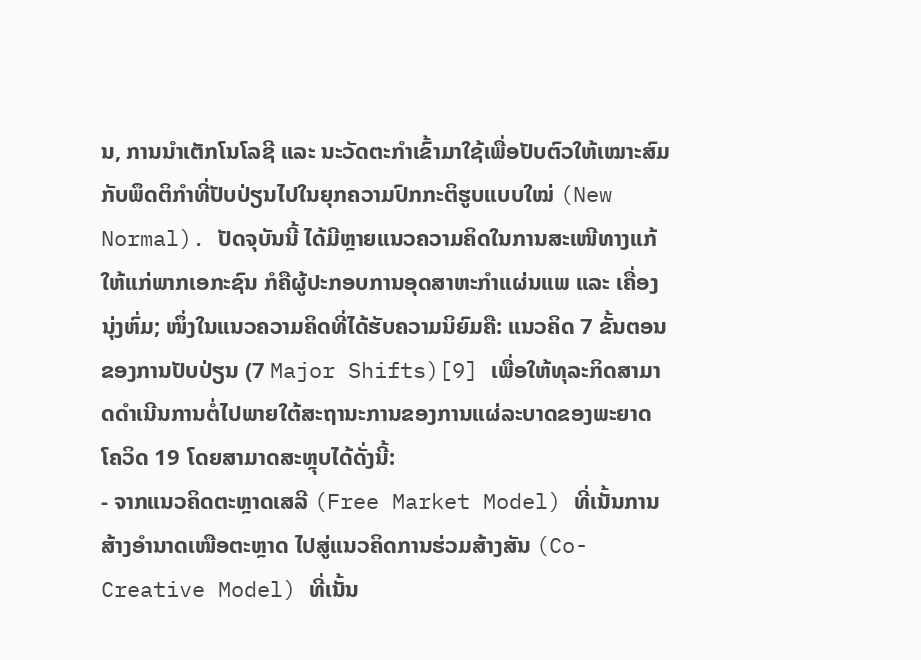ນ, ການນໍາເຕັກໂນໂລຊີ ແລະ ນະວັດຕະກໍາເຂົ້າມາໃຊ້ເພື່ອປັບຕົວໃຫ້ເໝາະສົມກັບພຶດຕິກໍາທີ່ປັບປ່ຽນໄປໃນຍຸກຄວາມປົກກະຕິຮູບແບບໃໝ່ (New Normal). ປັດຈຸບັນນີ້ ໄດ້ມີຫຼາຍແນວຄວາມຄິດໃນການສະເໜີທາງແກ້ໃຫ້ແກ່ພາກເອກະຊົນ ກໍຄືຜູ້ປະກອບການອຸດສາຫະກໍາແຜ່ນແພ ແລະ ເຄື່ອງນຸ່ງຫົ່ມ; ໜຶ່ງໃນແນວຄວາມຄິດທີ່ໄດ້ຮັບຄວາມນິຍົມຄື: ແນວຄິດ 7 ຂັ້ນຕອນຂອງການປັບປ່ຽນ (7 Major Shifts)[9] ເພື່ອໃຫ້ທຸລະກິດສາມາດດໍາເນີນການຕໍ່ໄປພາຍໃຕ້ສະຖານະການຂອງການແຜ່ລະບາດຂອງພະຍາດໂຄວິດ 19 ໂດຍສາມາດສະຫຼຸບໄດ້ດັ່ງນີ້:
- ຈາກແນວຄິດຕະຫຼາດເສລີ (Free Market Model) ທີ່ເນັ້ນການສ້າງອໍານາດເໜືອຕະຫຼາດ ໄປສູ່ແນວຄິດການຮ່ວມສ້າງສັນ (Co-Creative Model) ທີ່ເນັ້ນ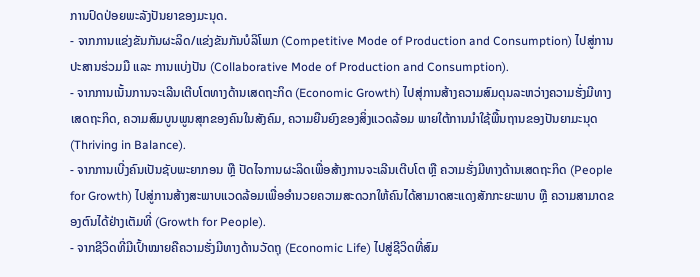ການປົດປ່ອຍພະລັງປັນຍາຂອງມະນຸດ.
- ຈາກການແຂ່ງຂັນກັນຜະລິດ/ແຂ່ງຂັນກັນບໍລິໂພກ (Competitive Mode of Production and Consumption) ໄປສູ່ການປະສານຮ່ວມມື ແລະ ການແບ່ງປັນ (Collaborative Mode of Production and Consumption).
- ຈາກການເນັ້ນການຈະເລີນເຕີບໂຕທາງດ້ານເສດຖະກິດ (Economic Growth) ໄປສຸ່ການສ້າງຄວາມສົມດຸນລະຫວ່າງຄວາມຮັ່ງມີທາງເສດຖະກິດ, ຄວາມສົມບູນພູນສຸກຂອງຄົນໃນສັງຄົມ, ຄວາມຍືນຍົງຂອງສິ່ງແວດລ້ອມ ພາຍໃຕ້ການນໍາໃຊ້ພື້ນຖານຂອງປັນຍາມະນຸດ (Thriving in Balance).
- ຈາກການເບີ່ງຄົນເປັນຊັບພະຍາກອນ ຫຼື ປັດໄຈການຜະລິດເພື່ອສ້າງການຈະເລີນເຕີບໂຕ ຫຼື ຄວາມຮັ່ງມີທາງດ້ານເສດຖະກິດ (People for Growth) ໄປສູ່ການສ້າງສະພາບແວດລ້ອມເພື່ອອໍານວຍຄວາມສະດວກໃຫ້ຄົນໄດ້ສາມາດສະແດງສັກກະຍະພາບ ຫຼື ຄວາມສາມາດຂອງຕົນໄດ້ຢ່າງເຕັມທີ່ (Growth for People).
- ຈາກຊີວິດທີ່ມີເປົ້າໝາຍຄືຄວາມຮັ່ງມີທາງດ້ານວັດຖຸ (Economic Life) ໄປສູ່ຊີວິດທີ່ສົມ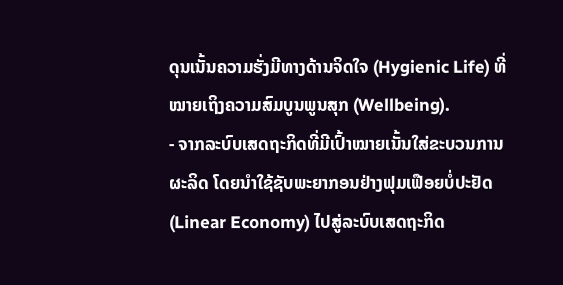ດຸນເນັ້ນຄວາມຮັ່ງມີທາງດ້ານຈິດໃຈ (Hygienic Life) ທີ່ໝາຍເຖິງຄວາມສົມບູນພູນສຸກ (Wellbeing).
- ຈາກລະບົບເສດຖະກິດທີ່ມີເປົ້າໝາຍເນັ້ນໃສ່ຂະບວນການຜະລິດ ໂດຍນໍາໃຊ້ຊັບພະຍາກອນຢ່າງຟຸມເຟືອຍບໍ່ປະຢັດ (Linear Economy) ໄປສູ່ລະບົບເສດຖະກິດ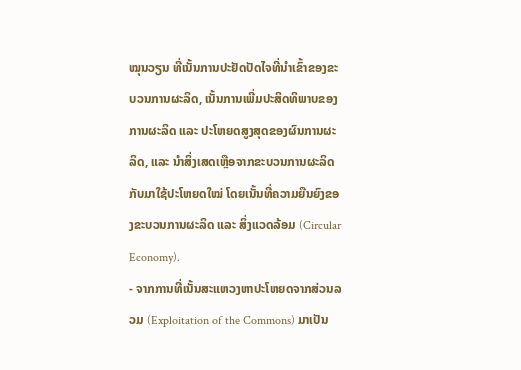ໝຸນວຽນ ທີ່ເນັ້ນການປະຢັດປັດໄຈທີ່ນໍາເຂົ້າຂອງຂະບວນການຜະລິດ, ເນັ້ນການເພີ່ມປະສິດທິພາບຂອງການຜະລິດ ແລະ ປະໂຫຍດສູງສຸດຂອງຜົນການຜະລິດ, ແລະ ນໍາສິ່ງເສດເຫຼືອຈາກຂະບວນການຜະລິດກັບມາໃຊ້ປະໂຫຍດໃໝ່ ໂດຍເນັ້ນທີ່ຄວາມຍືນຍົງຂອງຂະບວນການຜະລິດ ແລະ ສິ່ງແວດລ້ອມ (Circular Economy).
- ຈາກການທີ່ເນັ້ນສະແຫວງຫາປະໂຫຍດຈາກສ່ວນລວມ (Exploitation of the Commons) ມາເປັນ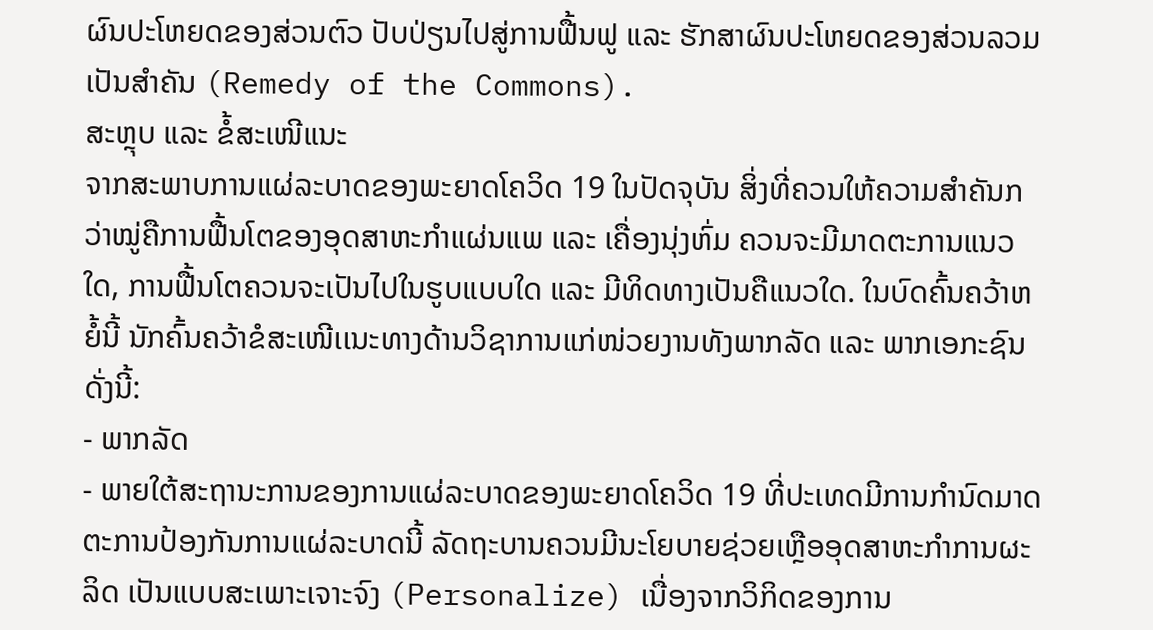ຜົນປະໂຫຍດຂອງສ່ວນຕົວ ປັບປ່ຽນໄປສູ່ການຟື້ນຟູ ແລະ ຮັກສາຜົນປະໂຫຍດຂອງສ່ວນລວມເປັນສໍາຄັນ (Remedy of the Commons).
ສະຫຼຸບ ແລະ ຂໍ້ສະເໜີແນະ
ຈາກສະພາບການແຜ່ລະບາດຂອງພະຍາດໂຄວິດ 19 ໃນປັດຈຸບັນ ສິ່ງທີ່ຄວນໃຫ້ຄວາມສໍາຄັນກວ່າໝູ່ຄືການຟື້ນໂຕຂອງອຸດສາຫະກໍາແຜ່ນແພ ແລະ ເຄື່ອງນຸ່ງຫົ່ມ ຄວນຈະມີມາດຕະການແນວໃດ, ການຟື້ນໂຕຄວນຈະເປັນໄປໃນຮູບແບບໃດ ແລະ ມີທິດທາງເປັນຄືແນວໃດ. ໃນບົດຄົ້ນຄວ້າຫຍໍ້ນີ້ ນັກຄົ້ນຄວ້າຂໍສະເໜີເເນະທາງດ້ານວິຊາການແກ່ໜ່ວຍງານທັງພາກລັດ ແລະ ພາກເອກະຊົນ ດັ່ງນີ້:
- ພາກລັດ
- ພາຍໃຕ້ສະຖານະການຂອງການແຜ່ລະບາດຂອງພະຍາດໂຄວິດ 19 ທີ່ປະເທດມີການກໍານົດມາດຕະການປ້ອງກັນການແຜ່ລະບາດນີ້ ລັດຖະບານຄວນມີນະໂຍບາຍຊ່ວຍເຫຼືອອຸດສາຫະກໍາການຜະລິດ ເປັນແບບສະເພາະເຈາະຈົງ (Personalize) ເນື່ອງຈາກວິກິດຂອງການ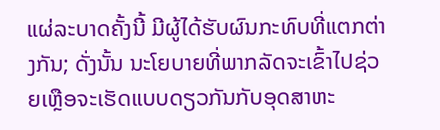ແຜ່ລະບາດຄັ້ງນີ້ ມີຜູ້ໄດ້ຮັບຜົນກະທົບທີ່ແຕກຕ່າງກັນ; ດັ່ງນັ້ນ ນະໂຍບາຍທີ່ພາກລັດຈະເຂົ້າໄປຊ່ວຍເຫຼືອຈະເຮັດແບບດຽວກັນກັບອຸດສາຫະ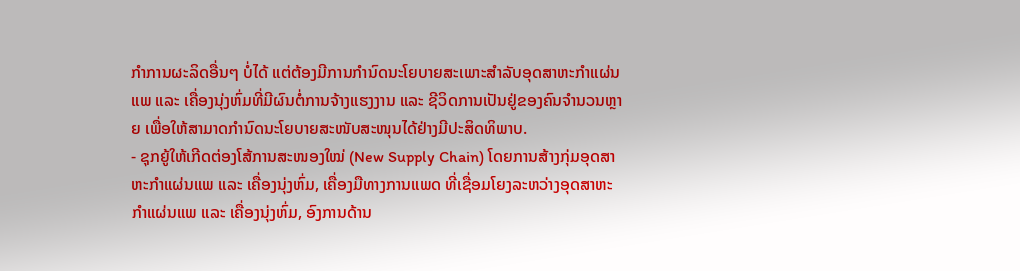ກໍາການຜະລິດອື່ນໆ ບໍ່ໄດ້ ແຕ່ຕ້ອງມີການກໍານົດນະໂຍບາຍສະເພາະສໍາລັບອຸດສາຫະກໍາແຜ່ນແພ ແລະ ເຄື່ອງນຸ່ງຫົ່ມທີ່ມີຜົນຕໍ່ການຈ້າງແຮງງານ ແລະ ຊີວິດການເປັນຢູ່ຂອງຄົນຈໍານວນຫຼາຍ ເພື່ອໃຫ້ສາມາດກໍານົດນະໂຍບາຍສະໜັບສະໜຸນໄດ້ຢ່າງມີປະສິດທິພາບ.
- ຊຸກຍູ້ໃຫ້ເກີດຕ່ອງໂສ້ການສະໜອງໃໝ່ (New Supply Chain) ໂດຍການສ້າງກຸ່ມອຸດສາຫະກໍາແຜ່ນແພ ແລະ ເຄື່ອງນຸ່ງຫົ່ມ, ເຄື່ອງມືທາງການແພດ ທີ່ເຊື່ອມໂຍງລະຫວ່າງອຸດສາຫະກໍາແຜ່ນແພ ແລະ ເຄື່ອງນຸ່ງຫົ່ມ, ອົງການດ້ານ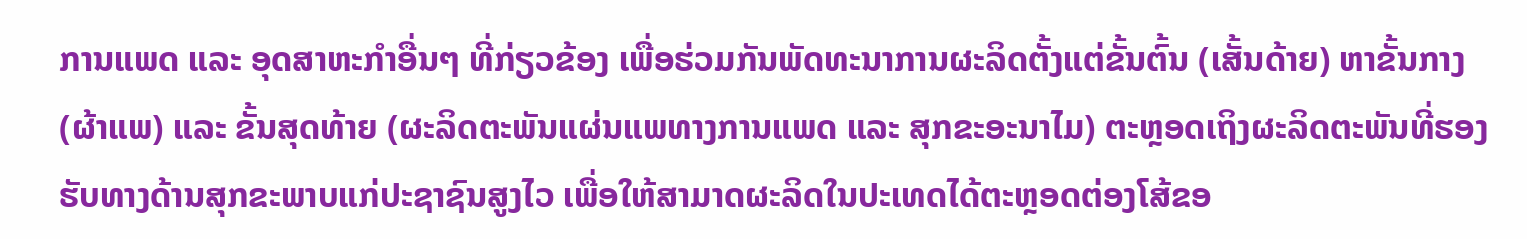ການແພດ ແລະ ອຸດສາຫະກໍາອື່ນໆ ທີ່ກ່ຽວຂ້ອງ ເພື່ອຮ່ວມກັນພັດທະນາການຜະລິດຕັ້ງແຕ່ຂັ້ນຕົ້ນ (ເສັ້ນດ້າຍ) ຫາຂັ້ນກາງ (ຜ້າແພ) ແລະ ຂັ້ນສຸດທ້າຍ (ຜະລິດຕະພັນແຜ່ນແພທາງການແພດ ແລະ ສຸກຂະອະນາໄມ) ຕະຫຼອດເຖິງຜະລິດຕະພັນທີ່ຮອງຮັບທາງດ້ານສຸກຂະພາບແກ່ປະຊາຊົນສູງໄວ ເພື່ອໃຫ້ສາມາດຜະລິດໃນປະເທດໄດ້ຕະຫຼອດຕ່ອງໂສ້ຂອ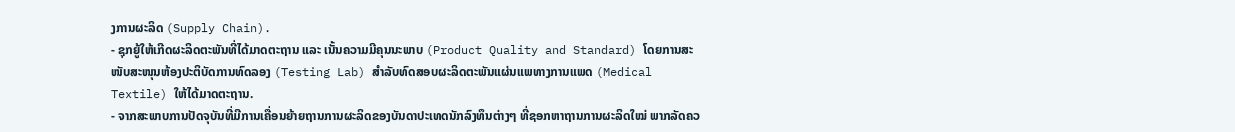ງການຜະລິດ (Supply Chain).
- ຊຸກຍູ້ໃຫ້ເກີດຜະລິດຕະພັນທີ່ໄດ້ມາດຕະຖານ ແລະ ເນັ້ນຄວາມມີຄຸນນະພາບ (Product Quality and Standard) ໂດຍການສະໜັບສະໜຸນຫ້ອງປະຕິບັດການທົດລອງ (Testing Lab) ສໍາລັບທົດສອບຜະລິດຕະພັນແຜ່ນແພທາງການແພດ (Medical Textile) ໃຫ້ໄດ້ມາດຕະຖານ.
- ຈາກສະພາບການປັດຈຸບັນທີ່ມີການເຄື່ອນຍ້າຍຖານການຜະລິດຂອງບັນດາປະເທດນັກລົງທຶນຕ່າງໆ ທີ່ຊອກຫາຖານການຜະລິດໃໝ່ ພາກລັດຄວ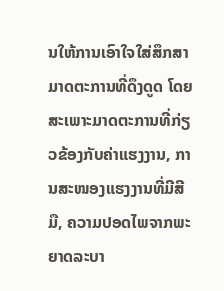ນໃຫ້ການເອົາໃຈໃສ່ສຶກສາມາດຕະການທີ່ດຶງດູດ ໂດຍສະເພາະມາດຕະການທີ່ກ່ຽວຂ້ອງກັບຄ່າແຮງງານ, ການສະໜອງແຮງງານທີ່ມີສີມື, ຄວາມປອດໄພຈາກພະຍາດລະບາ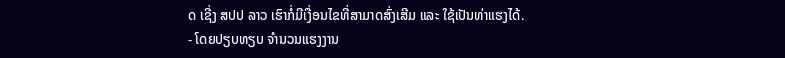ດ ເຊີ່ງ ສປປ ລາວ ເຮົາກໍ່ມີເງື່ອນໄຂທີ່ສາມາດສົ່ງເສີມ ແລະ ໃຊ້ເປັນທ່າແຮງໄດ້.
- ໂດຍປຽບທຽບ ຈຳນວນແຮງງານ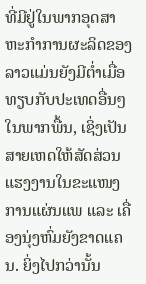ທີ່ມີຢູ່ໃນພາກອຸດສາຫະກຳການຜະລິດຂອງລາວແມ່ນຍັງມີຕໍ່າເມື່ອທຽບກັບປະເທດອື່ນໆ ໃນພາກພື້ນ, ເຊິ່ງເປັນສາຍເຫດໃຫ້ສັດສ່ວນແຮງງານໃນຂະແໜງການແຜ່ນແພ ແລະ ເຄື່ອງນຸ່ງຫົ່ມຍັງຂາດແຄນ. ຍິ່ງໄປກວ່ານັ້ນ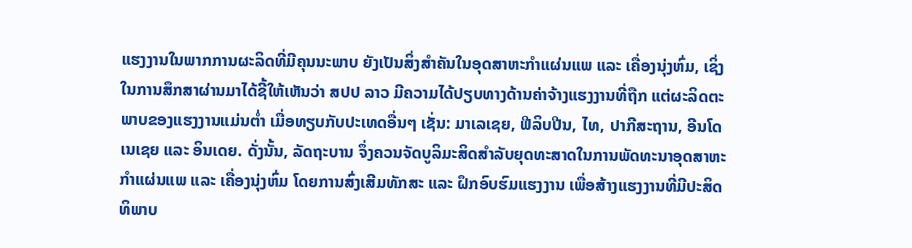ແຮງງານໃນພາກການຜະລິດທີ່ມີຄຸນນະພາບ ຍັງເປັນສິ່ງສຳຄັນໃນອຸດສາຫະກຳແຜ່ນແພ ແລະ ເຄື່ອງນຸ່ງຫົ່ມ, ເຊິ່ງໃນການສຶກສາຜ່ານມາໄດ້ຊີ້ໃຫ້ເຫັນວ່າ ສປປ ລາວ ມີຄວາມໄດ້ປຽບທາງດ້ານຄ່າຈ້າງແຮງງານທີ່ຖືກ ແຕ່ຜະລິດຕະພາບຂອງແຮງງານແມ່ນຕໍ່າ ເມື່ອທຽບກັບປະເທດອື່ນໆ ເຊັ່ນ: ມາເລເຊຍ, ຟີລິບປີນ, ໄທ, ປາກີສະຖານ, ອີນໂດເນເຊຍ ແລະ ອິນເດຍ. ດັ່ງນັ້ນ, ລັດຖະບານ ຈຶ່ງຄວນຈັດບູລິມະສິດສໍາລັບຍຸດທະສາດໃນການພັດທະນາອຸດສາຫະກຳແຜ່ນແພ ແລະ ເຄື່ອງນຸ່ງຫົ່ມ ໂດຍການສົ່ງເສີມທັກສະ ແລະ ຝຶກອົບຮົມແຮງງານ ເພື່ອສ້າງແຮງງານທີ່ມີປະສິດທິພາບ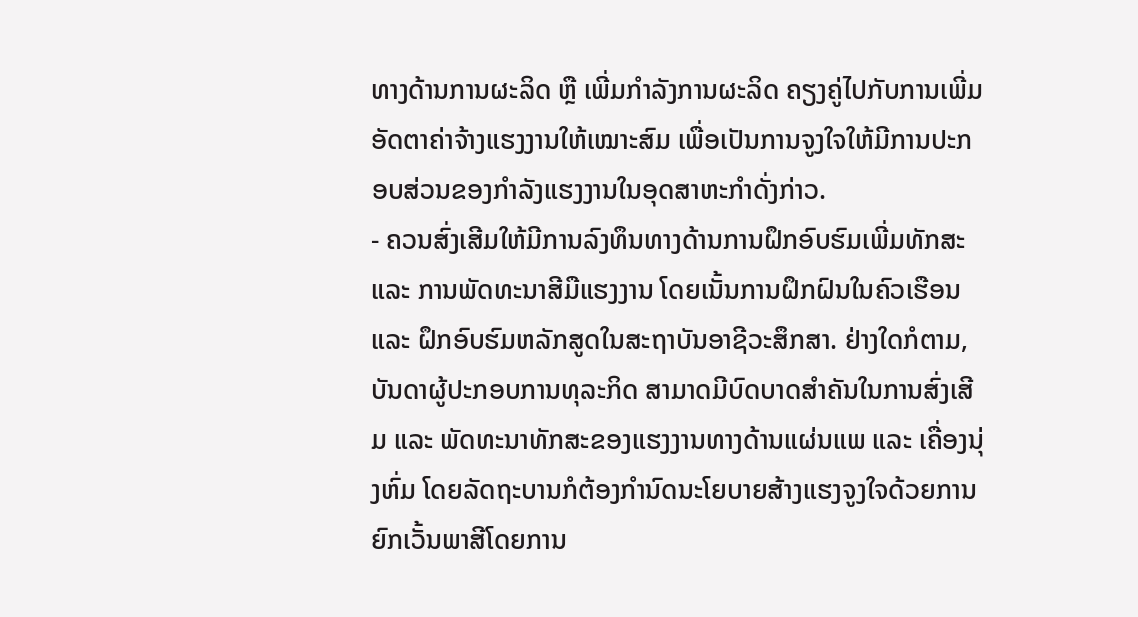ທາງດ້ານການຜະລິດ ຫຼື ເພີ່ມກໍາລັງການຜະລິດ ຄຽງຄູ່ໄປກັບການເພີ່ມອັດຕາຄ່າຈ້າງແຮງງານໃຫ້ເໝາະສົມ ເພື່ອເປັນການຈູງໃຈໃຫ້ມີການປະກອບສ່ວນຂອງກໍາລັງແຮງງານໃນອຸດສາຫະກໍາດັ່ງກ່າວ.
- ຄວນສົ່ງເສີມໃຫ້ມີການລົງທຶນທາງດ້ານການຝຶກອົບຮົມເພີ່ມທັກສະ ແລະ ການພັດທະນາສີມືແຮງງານ ໂດຍເນັ້ນການຝຶກຝົນໃນຄົວເຮືອນ ແລະ ຝຶກອົບຮົມຫລັກສູດໃນສະຖາບັນອາຊີວະສຶກສາ. ຢ່າງໃດກໍຕາມ, ບັນດາຜູ້ປະກອບການທຸລະກິດ ສາມາດມີບົດບາດສຳຄັນໃນການສົ່ງເສີມ ແລະ ພັດທະນາທັກສະຂອງແຮງງານທາງດ້ານແຜ່ນແພ ແລະ ເຄື່ອງນຸ່ງຫົ່ມ ໂດຍລັດຖະບານກໍຕ້ອງກຳນົດນະໂຍບາຍສ້າງແຮງຈູງໃຈດ້ວຍການຍົກເວັ້ນພາສີໂດຍການ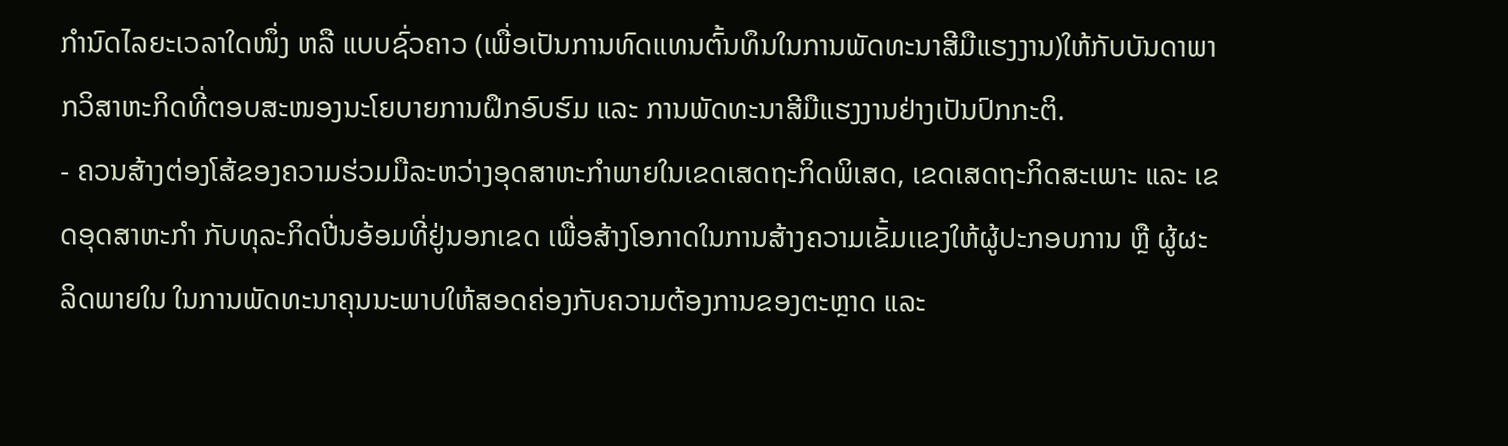ກຳນົດໄລຍະເວລາໃດໜຶ່ງ ຫລື ແບບຊົ່ວຄາວ (ເພື່ອເປັນການທົດແທນຕົ້ນທຶນໃນການພັດທະນາສີມືແຮງງານ)ໃຫ້ກັບບັນດາພາກວິສາຫະກິດທີ່ຕອບສະໜອງນະໂຍບາຍການຝຶກອົບຮົມ ແລະ ການພັດທະນາສີມືແຮງງານຢ່າງເປັນປົກກະຕິ.
- ຄວນສ້າງຕ່ອງໂສ້ຂອງຄວາມຮ່ວມມືລະຫວ່າງອຸດສາຫະກໍາພາຍໃນເຂດເສດຖະກິດພິເສດ, ເຂດເສດຖະກິດສະເພາະ ແລະ ເຂດອຸດສາຫະກໍາ ກັບທຸລະກິດປີ່ນອ້ອມທີ່ຢູ່ນອກເຂດ ເພື່ອສ້າງໂອກາດໃນການສ້າງຄວາມເຂັ້ມເເຂງໃຫ້ຜູ້ປະກອບການ ຫຼື ຜູ້ຜະລິດພາຍໃນ ໃນການພັດທະນາຄຸນນະພາບໃຫ້ສອດຄ່ອງກັບຄວາມຕ້ອງການຂອງຕະຫຼາດ ແລະ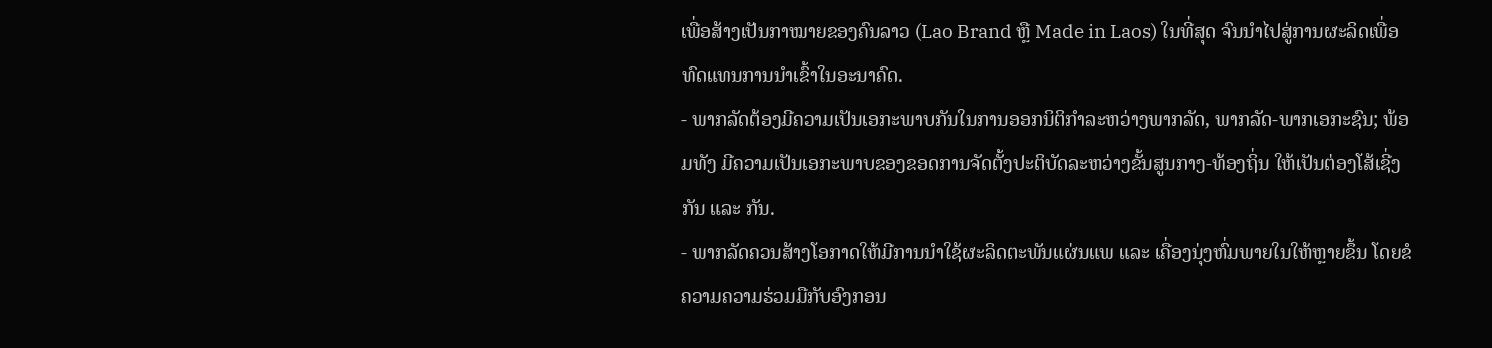ເພື່ອສ້າງເປັນກາໝາຍຂອງຄົນລາວ (Lao Brand ຫຼື Made in Laos) ໃນທີ່ສຸດ ຈົນນໍາໄປສູ່ການຜະລິດເພື່ອທົດແທນການນໍາເຂົ້າໃນອະນາຄົດ.
- ພາກລັດຕ້ອງມີຄວາມເປັນເອກະພາບກັນໃນການອອກນິຕິກໍາລະຫວ່າງພາກລັດ, ພາກລັດ-ພາກເອກະຊົນ; ພ້ອມທັງ ມີຄວາມເປັນເອກະພາບຂອງຂອດການຈັດຕັ້ງປະຕິບັດລະຫວ່າງຂັ້ນສູນກາງ-ທ້ອງຖິ່ນ ໃຫ້ເປັນຕ່ອງໂສ້ເຊີ່ງກັນ ແລະ ກັນ.
- ພາກລັດຄວນສ້າງໂອກາດໃຫ້ມີການນໍາໃຊ້ຜະລິດຕະພັນແຜ່ນແພ ແລະ ເຄື່ອງນຸ່ງຫົ່ມພາຍໃນໃຫ້ຫຼາຍຂຶ້ນ ໂດຍຂໍຄວາມຄວາມຮ່ວມມືກັບອົງກອນ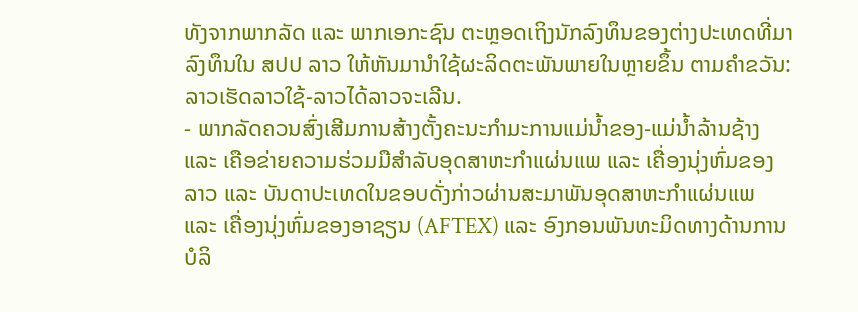ທັງຈາກພາກລັດ ແລະ ພາກເອກະຊົນ ຕະຫຼອດເຖິງນັກລົງທຶນຂອງຕ່າງປະເທດທີ່ມາລົງທຶນໃນ ສປປ ລາວ ໃຫ້ຫັນມານໍາໃຊ້ຜະລິດຕະພັນພາຍໃນຫຼາຍຂຶ້ນ ຕາມຄໍາຂວັນ: ລາວເຮັດລາວໃຊ້-ລາວໄດ້ລາວຈະເລີນ.
- ພາກລັດຄວນສົ່ງເສີມການສ້າງຕັ້ງຄະນະກຳມະການແມ່ນໍ້າຂອງ-ແມ່ນໍ້າລ້ານຊ້າງ ແລະ ເຄືອຂ່າຍຄວາມຮ່ວມມືສໍາລັບອຸດສາຫະກໍາແຜ່ນແພ ແລະ ເຄື່ອງນຸ່ງຫົ່ມຂອງລາວ ແລະ ບັນດາປະເທດໃນຂອບດັ່ງກ່າວຜ່ານສະມາພັນອຸດສາຫະກຳແຜ່ນແພ ແລະ ເຄື່ອງນຸ່ງຫົ່ມຂອງອາຊຽນ (AFTEX) ແລະ ອົງກອນພັນທະມິດທາງດ້ານການບໍລິ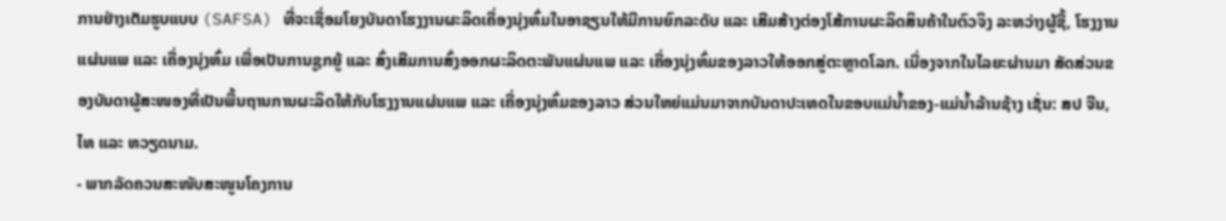ການຢ່າງເຕັມຮູບແບບ (SAFSA) ທີ່ຈະເຊື່ອມໂຍງບັນດາໂຮງງານຜະລິດເຄື່ອງນຸ່ງຫົ່ມໃນອາຊຽນໃຫ້ມີການຍົກລະດັບ ແລະ ເສີມສ້າງຕ່ອງໂສ້ການຜະລິດສິນຄ້າໃນຕົວຈິງ ລະຫວ່າງຜູ້ຊື້, ໂຮງງານແຜ່ນແພ ແລະ ເຄື່ອງນຸ່ງຫົ່ມ ເພື່ອເປັນການຊູກຍູ້ ແລະ ສົ່ງເສີມການສົ່ງອອກຜະລິດຕະພັນແຜ່ນແພ ແລະ ເຄື່ອງນຸ່ງຫົ່ມຂອງລາວໃຫ້ອອກສູ່ຕະຫຼາດໂລກ. ເນື່ອງຈາກໃນໄລຍະຜ່ານມາ ສັດສ່ວນຂອງບັນດາຜູ້ສະໜອງທີ່ເປັນພື້ນຖານການຜະລິດໃຫ້ກັບໂຮງງານແຜ່ນແພ ແລະ ເຄື່ອງນຸ່ງຫົ່ມຂອງລາວ ສ່ວນໃຫຍ່ແມ່ນມາຈາກບັນດາປະເທດໃນຂອບແມ່ນໍ້າຂອງ-ແມ່ນໍ້າລ້ານຊ້າງ ເຊັ່ນ: ສປ ຈີນ, ໄທ ແລະ ຫວຽດນາມ.
- ພາກລັດຄວນສະໜັບສະໜູນໂຄງການ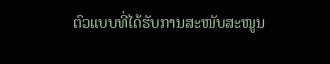ຕົວແບບທີ່ໄດ້ຮັບການສະໜັບສະໜູນ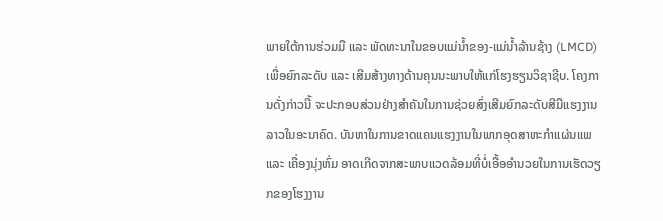ພາຍໃຕ້ການຮ່ວມມື ແລະ ພັດທະນາໃນຂອບແມ່ນໍ້າຂອງ-ແມ່ນໍ້າລ້ານຊ້າງ (LMCD) ເພື່ອຍົກລະດັບ ແລະ ເສີມສ້າງທາງດ້ານຄຸນນະພາບໃຫ້ແກ່ໂຮງຮຽນວິຊາຊີບ. ໂຄງການດັ່ງກ່າວນີ້ ຈະປະກອບສ່ວນຢ່າງສຳຄັນໃນການຊ່ວຍສົ່ງເສີມຍົກລະດັບສີມືແຮງງານລາວໃນອະນາຄົດ. ບັນຫາໃນການຂາດແຄນແຮງງານໃນພາກອຸດສາຫະກຳແຜ່ນແພ ແລະ ເຄື່ອງນຸ່ງຫົ່ມ ອາດເກີດຈາກສະພາບແວດລ້ອມທີ່ບໍ່ເອື້ອອຳນວຍໃນການເຮັດວຽກຂອງໂຮງງານ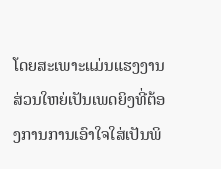ໂດຍສະເພາະແມ່ນແຮງງານສ່ວນໃຫຍ່ເປັນເພດຍິງທີ່ຕ້ອງການການເອົາໃຈໃສ່ເປັນພິ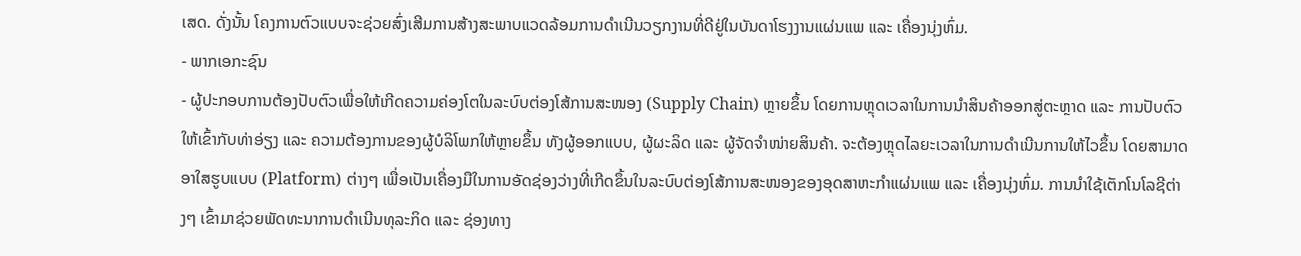ເສດ. ດັ່ງນັ້ນ ໂຄງການຕົວແບບຈະຊ່ວຍສົ່ງເສີມການສ້າງສະພາບແວດລ້ອມການດຳເນີນວຽກງານທີ່ດີຢູ່ໃນບັນດາໂຮງງານແຜ່ນແພ ແລະ ເຄື່ອງນຸ່ງຫົ່ມ.
- ພາກເອກະຊົນ
- ຜູ້ປະກອບການຕ້ອງປັບຕົວເພື່ອໃຫ້ເກີດຄວາມຄ່ອງໂຕໃນລະບົບຕ່ອງໂສ້ການສະໜອງ (Supply Chain) ຫຼາຍຂຶ້ນ ໂດຍການຫຼຸດເວລາໃນການນໍາສິນຄ້າອອກສູ່ຕະຫຼາດ ແລະ ການປັບຕົວໃຫ້ເຂົ້າກັບທ່າອ່ຽງ ແລະ ຄວາມຕ້ອງການຂອງຜູ້ບໍລິໂພກໃຫ້ຫຼາຍຂຶ້ນ ທັງຜູ້ອອກແບບ, ຜູ້ຜະລິດ ແລະ ຜູ້ຈັດຈໍາໜ່າຍສິນຄ້າ. ຈະຕ້ອງຫຼຸດໄລຍະເວລາໃນການດໍາເນີນການໃຫ້ໄວຂຶ້ນ ໂດຍສາມາດອາໃສຮູບແບບ (Platform) ຕ່າງໆ ເພື່ອເປັນເຄື່ອງມືໃນການອັດຊ່ອງວ່າງທີ່ເກີດຂຶ້ນໃນລະບົບຕ່ອງໂສ້ການສະໜອງຂອງອຸດສາຫະກໍາແຜ່ນແພ ແລະ ເຄື່ອງນຸ່ງຫົ່ມ. ການນໍາໃຊ້ເຕັກໂນໂລຊີຕ່າງໆ ເຂົ້າມາຊ່ວຍພັດທະນາການດໍາເນີນທຸລະກິດ ແລະ ຊ່ອງທາງ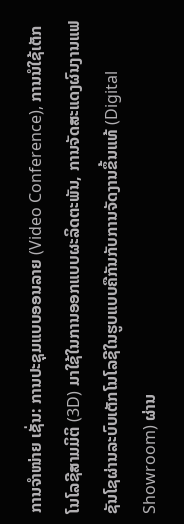ການຈໍາໜ່າຍ ເຊັ່ນ: ການປະຊຸມແບບອອນລາຍ (Video Conference), ການນໍໃຊ້ເຕັກໂນໂລຊີສາມມິຕິ (3D) ມາໃຊ້ໃນການອອກແບບຜະລິດຕະພັນ, ການຈັດສະແດງຜົນງານແຟຊັນໂຊຜ່ານລະບົບເຕັກໂນໂລຊີໃນຮູບແບບຄືກັນກັບການຈັດງານຂຶ້ນແທ້ (Digital Showroom) ຜ່ານ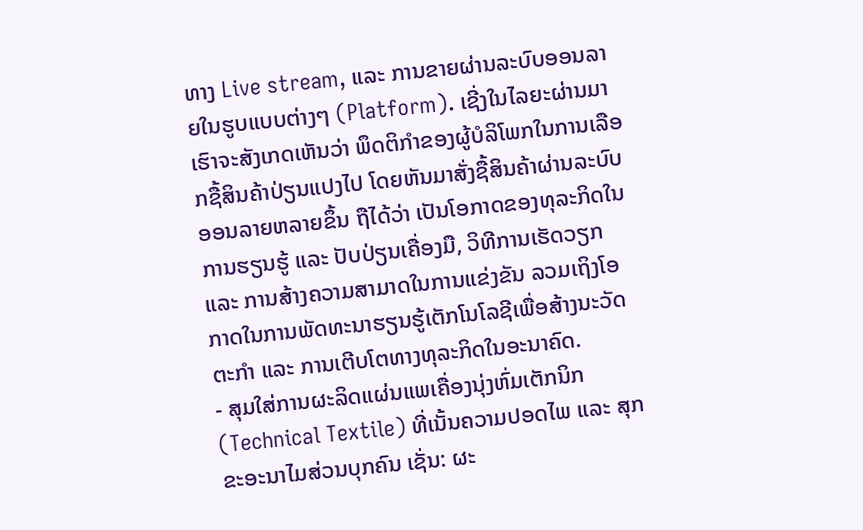ທາງ Live stream, ແລະ ການຂາຍຜ່ານລະບົບອອນລາຍໃນຮູບແບບຕ່າງໆ (Platform). ເຊີ່ງໃນໄລຍະຜ່ານມາເຮົາຈະສັງເກດເຫັນວ່າ ພຶດຕິກໍາຂອງຜູ້ບໍລິໂພກໃນການເລືອກຊື້ສິນຄ້າປ່ຽນແປງໄປ ໂດຍຫັນມາສັ່ງຊື້ສິນຄ້າຜ່ານລະບົບອອນລາຍຫລາຍຂຶ້ນ ຖືໄດ້ວ່າ ເປັນໂອກາດຂອງທຸລະກິດໃນການຮຽນຮູ້ ແລະ ປັບປ່ຽນເຄື່ອງມື, ວິທີການເຮັດວຽກ ແລະ ການສ້າງຄວາມສາມາດໃນການແຂ່ງຂັນ ລວມເຖິງໂອກາດໃນການພັດທະນາຮຽນຮູ້ເຕັກໂນໂລຊີເພື່ອສ້າງນະວັດຕະກໍາ ແລະ ການເຕີບໂຕທາງທຸລະກິດໃນອະນາຄົດ.
- ສຸມໃສ່ການຜະລິດແຜ່ນແພເຄື່ອງນຸ່ງຫົ່ມເຕັກນິກ (Technical Textile) ທີ່ເນັ້ນຄວາມປອດໄພ ແລະ ສຸກຂະອະນາໄມສ່ວນບຸກຄົນ ເຊັ່ນ: ຜະ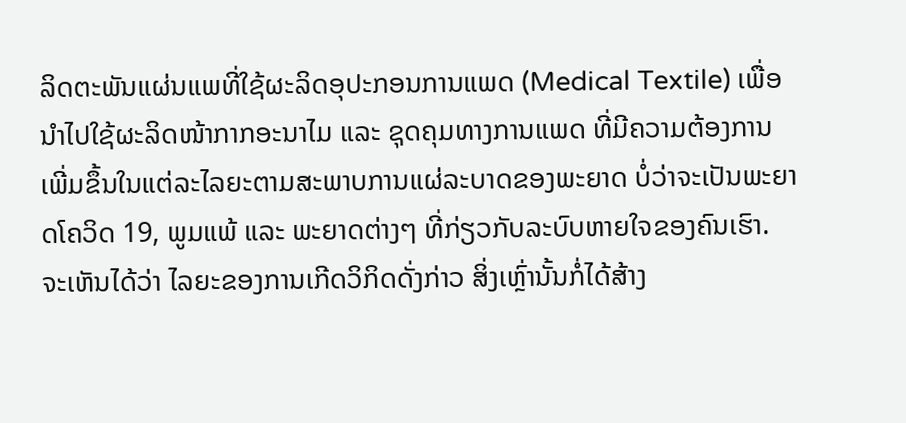ລິດຕະພັນແຜ່ນແພທີ່ໃຊ້ຜະລິດອຸປະກອນການແພດ (Medical Textile) ເພື່ອນໍາໄປໃຊ້ຜະລິດໜ້າກາກອະນາໄມ ແລະ ຊຸດຄຸມທາງການແພດ ທີ່ມີຄວາມຕ້ອງການເພີ່ມຂຶ້ນໃນແຕ່ລະໄລຍະຕາມສະພາບການແຜ່ລະບາດຂອງພະຍາດ ບໍ່ວ່າຈະເປັນພະຍາດໂຄວິດ 19, ພູມແພ້ ແລະ ພະຍາດຕ່າງໆ ທີ່ກ່ຽວກັບລະບົບຫາຍໃຈຂອງຄົນເຮົາ. ຈະເຫັນໄດ້ວ່າ ໄລຍະຂອງການເກີດວິກິດດັ່ງກ່າວ ສິ່ງເຫຼົ່ານັ້ນກໍ່ໄດ້ສ້າງ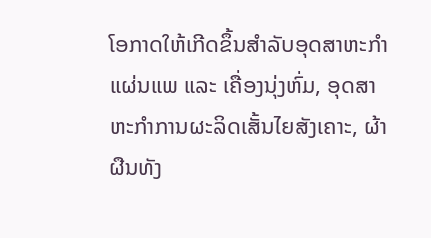ໂອກາດໃຫ້ເກີດຂຶ້ນສໍາລັບອຸດສາຫະກໍາແຜ່ນແພ ແລະ ເຄື່ອງນຸ່ງຫົ່ມ, ອຸດສາຫະກໍາການຜະລິດເສັ້ນໄຍສັງເຄາະ, ຜ້າຜືນທັງ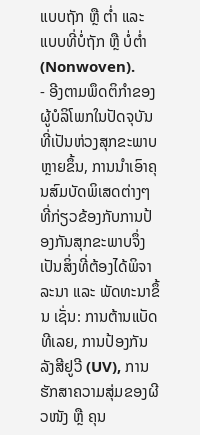ແບບຖັກ ຫຼື ຕໍ່າ ແລະ ແບບທີ່ບໍ່ຖັກ ຫຼື ບໍ່ຕໍ່າ (Nonwoven).
- ອີງຕາມພຶດຕິກໍາຂອງຜູ້ບໍລິໂພກໃນປັດຈຸບັນທີ່ເປັນຫ່ວງສຸກຂະພາບຫຼາຍຂຶ້ນ, ການນໍາເອົາຄຸນສົມບັດພິເສດຕ່າງໆ ທີ່ກ່ຽວຂ້ອງກັບການປ້ອງກັນສຸກຂະພາບຈຶ່ງເປັນສິ່ງທີ່ຕ້ອງໄດ້ພິຈາລະນາ ແລະ ພັດທະນາຂຶ້ນ ເຊັ່ນ: ການຕ້ານແບັດທີເລຍ, ການປ້ອງກັນລັງສີຢູວີ (UV), ການຮັກສາຄວາມສຸ່ມຂອງຜີວໜັງ ຫຼື ຄຸນ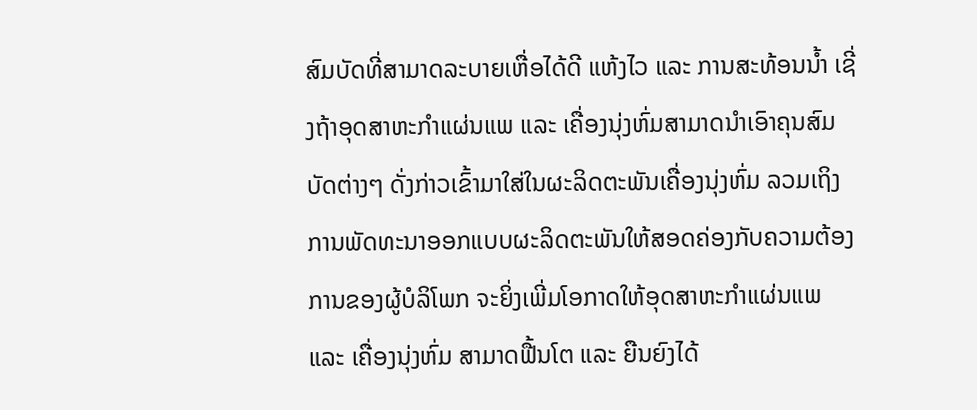ສົມບັດທີ່ສາມາດລະບາຍເຫື່ອໄດ້ດີ ແຫ້ງໄວ ແລະ ການສະທ້ອນນໍ້າ ເຊີ່ງຖ້າອຸດສາຫະກໍາແຜ່ນແພ ແລະ ເຄື່ອງນຸ່ງຫົ່ມສາມາດນໍາເອົາຄຸນສົມບັດຕ່າງໆ ດັ່ງກ່າວເຂົ້າມາໃສ່ໃນຜະລິດຕະພັນເຄື່ອງນຸ່ງຫົ່ມ ລວມເຖິງການພັດທະນາອອກແບບຜະລິດຕະພັນໃຫ້ສອດຄ່ອງກັບຄວາມຕ້ອງການຂອງຜູ້ບໍລິໂພກ ຈະຍິ່ງເພີ່ມໂອກາດໃຫ້ອຸດສາຫະກໍາແຜ່ນແພ ແລະ ເຄື່ອງນຸ່ງຫົ່ມ ສາມາດຟື້ນໂຕ ແລະ ຍືນຍົງໄດ້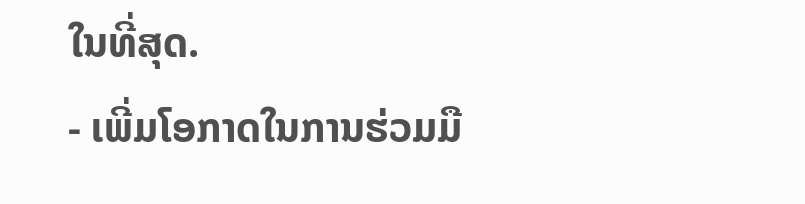ໃນທີ່ສຸດ.
- ເພີ່ມໂອກາດໃນການຮ່ວມມື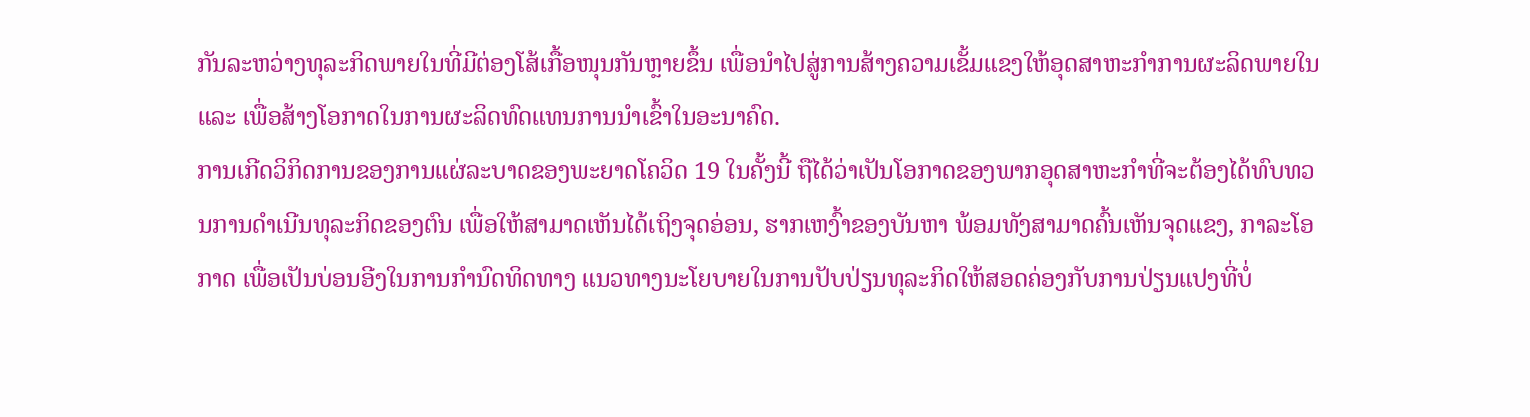ກັນລະຫວ່າງທຸລະກິດພາຍໃນທີ່ມີຕ່ອງໂສ້ເກື້ອໜຸນກັນຫຼາຍຂຶ້ນ ເພື່ອນໍາໄປສູ່ການສ້າງຄວາມເຂັ້ມແຂງໃຫ້ອຸດສາຫະກໍາການຜະລິດພາຍໃນ ແລະ ເພື່ອສ້າງໂອກາດໃນການຜະລິດທົດແທນການນໍາເຂົ້າໃນອະນາຄົດ.
ການເກີດວິກິດການຂອງການແຜ່ລະບາດຂອງພະຍາດໂຄວິດ 19 ໃນຄັ້ງນີ້ ຖືໄດ້ວ່າເປັນໂອກາດຂອງພາກອຸດສາຫະກໍາທີ່ຈະຕ້ອງໄດ້ທົບທວນການດໍາເນີນທຸລະກິດຂອງຕົນ ເພື່ອໃຫ້ສາມາດເຫັນໄດ້ເຖິງຈຸດອ່ອນ, ຮາກເຫງົ້າຂອງບັນຫາ ພ້ອມທັງສາມາດຄົ້ນເຫັນຈຸດແຂງ, ກາລະໂອກາດ ເພື່ອເປັນບ່ອນອີງໃນການກໍານົດທິດທາງ ແນວທາງນະໂຍບາຍໃນການປັບປ່ຽນທຸລະກິດໃຫ້ສອດຄ່ອງກັບການປ່ຽນແປງທີ່ບໍ່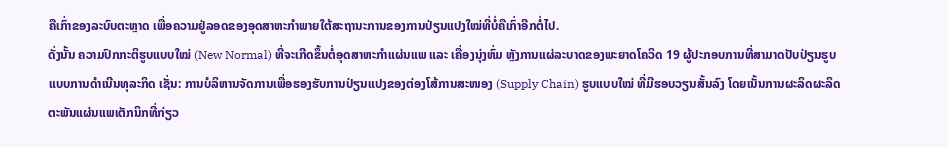ຄືເກົ່າຂອງລະບົບຕະຫຼາດ ເພື່ອຄວາມຢູ່ລອດຂອງອຸດສາຫະກໍາພາຍໃຕ້ສະຖານະການຂອງການປ່ຽນແປງໃໝ່ທີ່ບໍ່ຄືເກົ່າອີກຕໍ່ໄປ.
ດັ່ງນັ້ນ ຄວາມປົກກະຕິຮູບແບບໃໝ່ (New Normal) ທີ່ຈະເກີດຂຶ້ນຕໍ່ອຸດສາຫະກໍາແຜ່ນແພ ແລະ ເຄື່ອງນຸ່ງຫົ່ມ ຫຼັງການແຜ່ລະບາດຂອງພະຍາດໂຄວິດ 19 ຜູ້ປະກອບການທີ່ສາມາດປັບປ່ຽນຮູບແບບການດໍາເນີນທຸລະກິດ ເຊັ່ນ: ການບໍລິຫານຈັດການເພື່ອຮອງຮັບການປ່ຽນແປງຂອງຕ່ອງໂສ້ການສະໜອງ (Supply Chain) ຮູບແບບໃໝ່ ທີ່ມີຮອບວຽນສັ້ນລົງ ໂດຍເນັ້ນການຜະລິດຜະລິດຕະພັນແຜ່ນແພເຕັກນິກທີ່ກ່ຽວ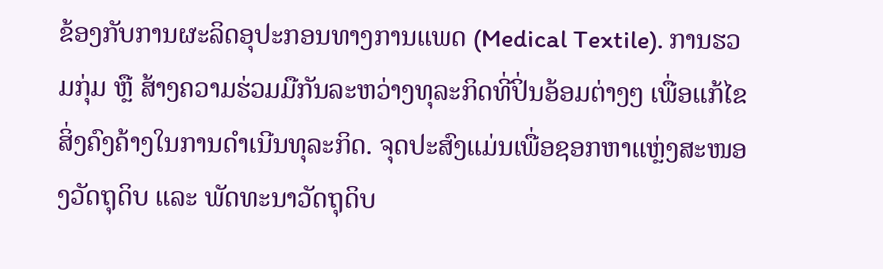ຂ້ອງກັບການຜະລິດອຸປະກອນທາງການແພດ (Medical Textile). ການຮວມກຸ່ມ ຫຼື ສ້າງຄວາມຮ່ວມມືກັນລະຫວ່າງທຸລະກິດທີ່ປິ່ນອ້ອມຕ່າງໆ ເພື່ອແກ້ໄຂສິ່ງຄົງຄ້າງໃນການດໍາເນີນທຸລະກິດ. ຈຸດປະສົງແມ່ນເພື່ອຊອກຫາແຫຼ່ງສະໜອງວັດຖຸດິບ ແລະ ພັດທະນາວັດຖຸດິບ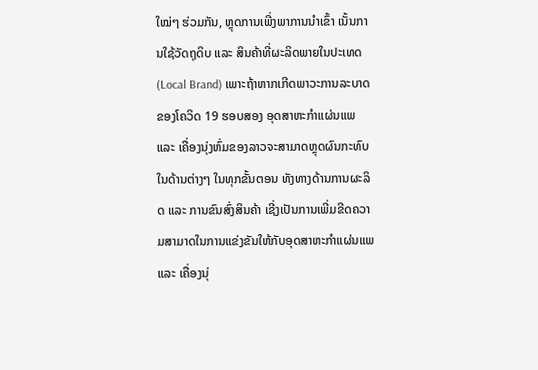ໃໝ່ໆ ຮ່ວມກັນ, ຫຼຸດການເພີ່ງພາການນໍາເຂົ້າ ເນັ້ນການໃຊ້ວັດຖຸດິບ ແລະ ສິນຄ້າທີ່ຜະລິດພາຍໃນປະເທດ (Local Brand) ເພາະຖ້າຫາກເກີດພາວະການລະບາດຂອງໂຄວິດ 19 ຮອບສອງ ອຸດສາຫະກໍາແຜ່ນແພ ແລະ ເຄື່ອງນຸ່ງຫົ່ມຂອງລາວຈະສາມາດຫຼຸດຜົນກະທົບໃນດ້ານຕ່າງໆ ໃນທຸກຂັ້ນຕອນ ທັງທາງດ້ານການຜະລິດ ແລະ ການຂົນສົ່ງສິນຄ້າ ເຊີ່ງເປັນການເພີ່ມຂີດຄວາມສາມາດໃນການແຂ່ງຂັນໃຫ້ກັບອຸດສາຫະກໍາແຜ່ນແພ ແລະ ເຄື່ອງນຸ່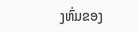ງຫົ່ມຂອງ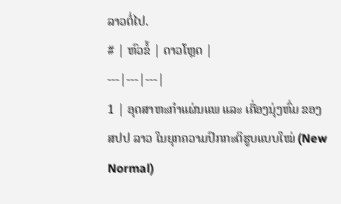ລາວຕໍ່ໄປ.
# | ຫົວຂໍ້ | ດາວໂຫຼດ |
---|---|---|
1 | ອຸດສາຫະກໍາແຜ່ນແພ ແລະ ເຄື່ອງນຸ່ງຫົ່ມ ຂອງ ສປປ ລາວ ໃນຍຸກຄວາມປົກກະຕິຮູບແບບໃໝ່ (New Normal)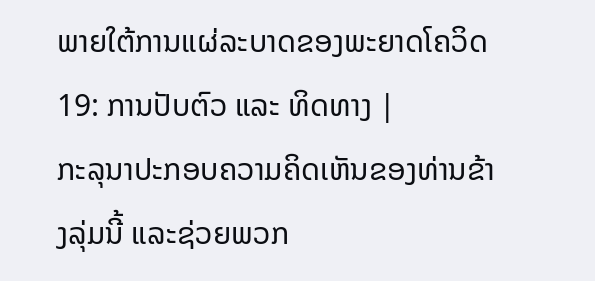ພາຍໃຕ້ການແຜ່ລະບາດຂອງພະຍາດໂຄວິດ 19: ການປັບຕົວ ແລະ ທິດທາງ |
ກະລຸນາປະກອບຄວາມຄິດເຫັນຂອງທ່ານຂ້າງລຸ່ມນີ້ ແລະຊ່ວຍພວກ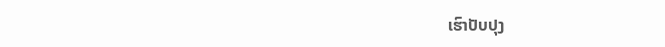ເຮົາປັບປຸງ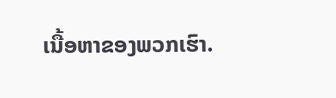ເນື້ອຫາຂອງພວກເຮົາ.